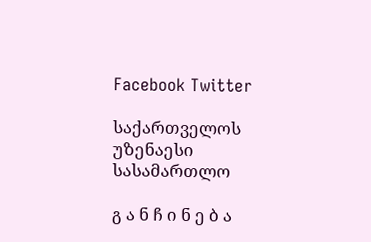Facebook Twitter

საქართველოს უზენაესი სასამართლო

გ ა ნ ჩ ი ნ ე ბ ა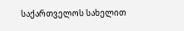საქართველოს სახელით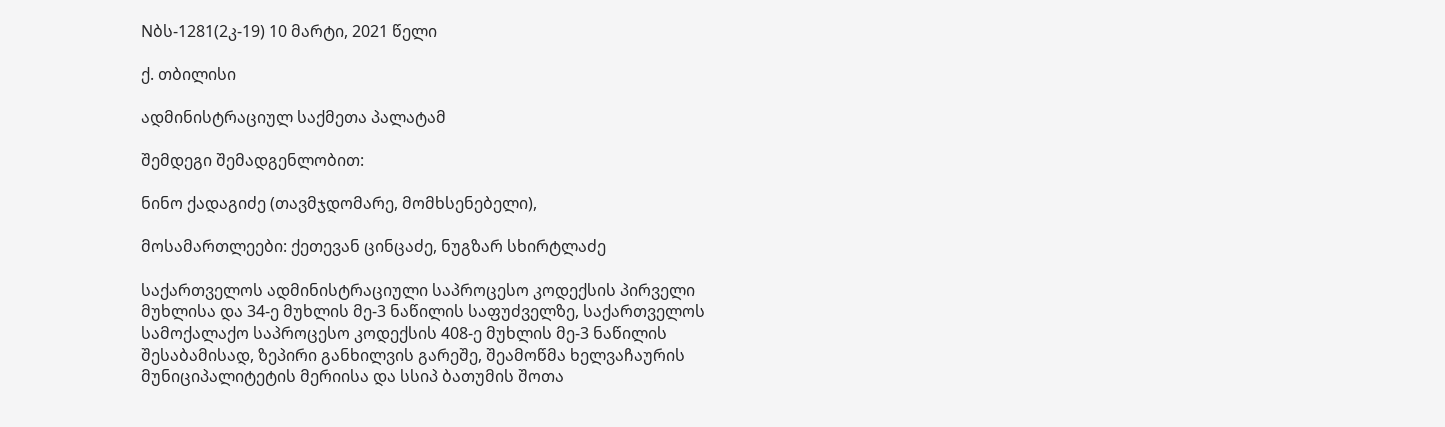Nბს-1281(2კ-19) 10 მარტი, 2021 წელი

ქ. თბილისი

ადმინისტრაციულ საქმეთა პალატამ

შემდეგი შემადგენლობით:

ნინო ქადაგიძე (თავმჯდომარე, მომხსენებელი),

მოსამართლეები: ქეთევან ცინცაძე, ნუგზარ სხირტლაძე

საქართველოს ადმინისტრაციული საპროცესო კოდექსის პირველი მუხლისა და 34-ე მუხლის მე-3 ნაწილის საფუძველზე, საქართველოს სამოქალაქო საპროცესო კოდექსის 408-ე მუხლის მე-3 ნაწილის შესაბამისად, ზეპირი განხილვის გარეშე, შეამოწმა ხელვაჩაურის მუნიციპალიტეტის მერიისა და სსიპ ბათუმის შოთა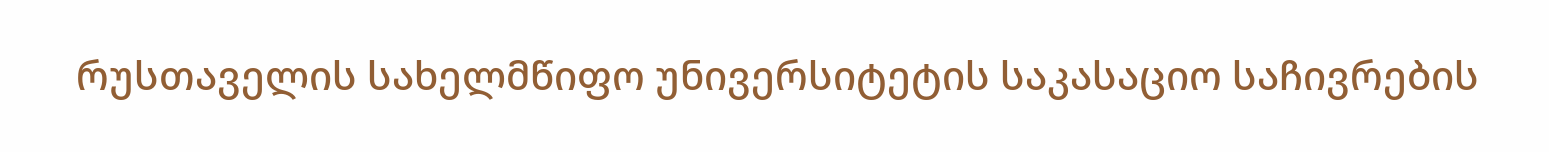რუსთაველის სახელმწიფო უნივერსიტეტის საკასაციო საჩივრების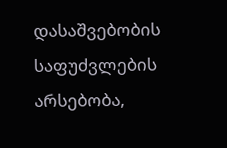დასაშვებობის საფუძვლების არსებობა,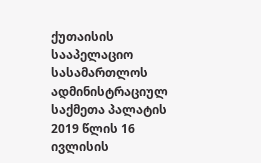ქუთაისის სააპელაციო სასამართლოს ადმინისტრაციულ საქმეთა პალატის 2019 წლის 16 ივლისის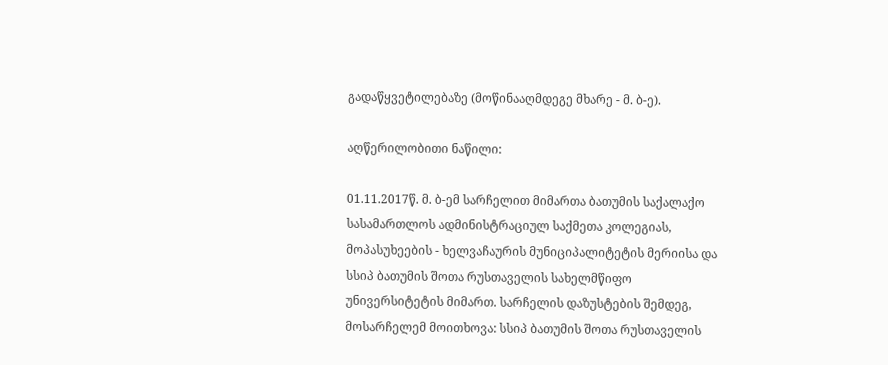გადაწყვეტილებაზე (მოწინააღმდეგე მხარე - მ. ბ-ე).

აღწერილობითი ნაწილი:

01.11.2017წ. მ. ბ-ემ სარჩელით მიმართა ბათუმის საქალაქო სასამართლოს ადმინისტრაციულ საქმეთა კოლეგიას, მოპასუხეების - ხელვაჩაურის მუნიციპალიტეტის მერიისა და სსიპ ბათუმის შოთა რუსთაველის სახელმწიფო უნივერსიტეტის მიმართ. სარჩელის დაზუსტების შემდეგ, მოსარჩელემ მოითხოვა: სსიპ ბათუმის შოთა რუსთაველის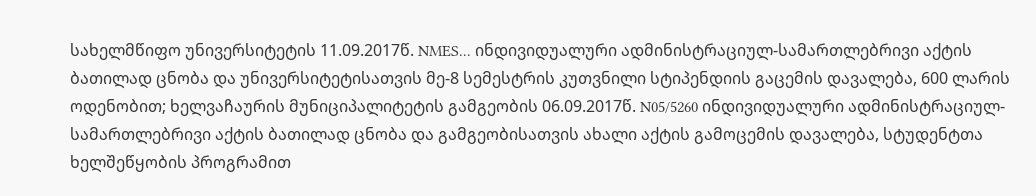სახელმწიფო უნივერსიტეტის 11.09.2017წ. NMES... ინდივიდუალური ადმინისტრაციულ-სამართლებრივი აქტის ბათილად ცნობა და უნივერსიტეტისათვის მე-8 სემესტრის კუთვნილი სტიპენდიის გაცემის დავალება, 600 ლარის ოდენობით; ხელვაჩაურის მუნიციპალიტეტის გამგეობის 06.09.2017წ. N05/5260 ინდივიდუალური ადმინისტრაციულ-სამართლებრივი აქტის ბათილად ცნობა და გამგეობისათვის ახალი აქტის გამოცემის დავალება, სტუდენტთა ხელშეწყობის პროგრამით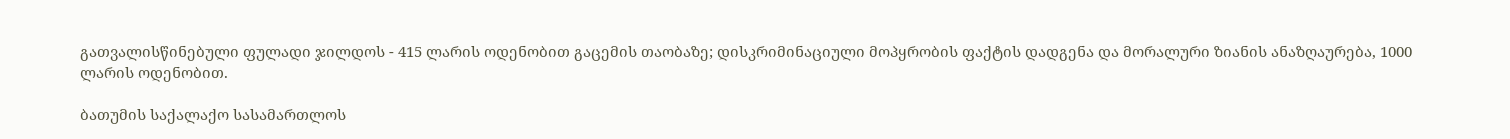გათვალისწინებული ფულადი ჯილდოს - 415 ლარის ოდენობით გაცემის თაობაზე; დისკრიმინაციული მოპყრობის ფაქტის დადგენა და მორალური ზიანის ანაზღაურება, 1000 ლარის ოდენობით.

ბათუმის საქალაქო სასამართლოს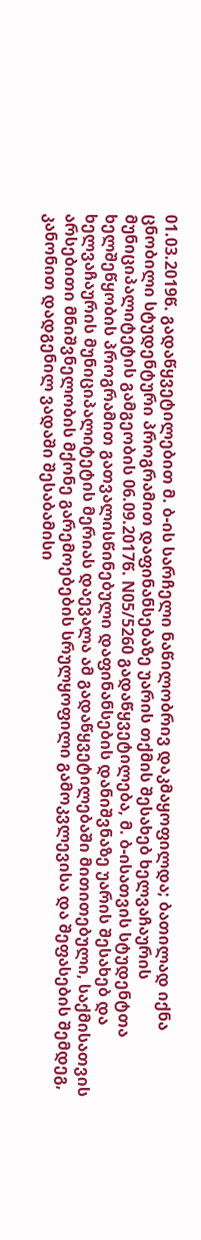01.03.2019წ. გადაწყვეტილებით მ. ბ-ის სარჩელი ნაწილობრივ დაკმაყოფილდა; ბათილად იქნა ცნობილი სტუდენტური პროგრამით დაფინანსებაზე უარის თქმის შესახებ ხელვაჩაურის მუნიციპალიტეტის გამგეობის 06.09.2017წ. N05/5260 გადაწყვეტილება, მ. ბ-ისათვის სტუდენტთა ხელშეწყობის პროგრამით გათვალისწინებული დაფინანსების დანიშვნაზე უარის შესახებ და ხელვაჩაურის მუნიციპალიტეტის მერიას დაევალა ამ გადაწყვეტილებაში მითითებული, საქმისათვის არსებითი მნიშვნელობის მქონე გარემოებების სრულყოფილი გამოკვლევისა და შეფასების შემდეგ, კანონით დადგენილ ვადაში შესაბამისი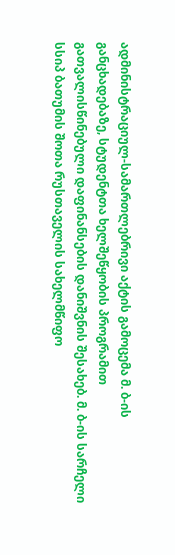ადმინისტრაციულ-სამართლებრივი აქტის გამოცემა მ. ბ-ის განცხადებაზე, სტუდენტთა ხელშეწყობის პროგრამით გათვალისწინებული დაფინანსების დანიშვნის შესახებ. მ. ბ-ის სარჩელი სსიპ ბათუმის შოთა რუსთაველის სახელმწიფო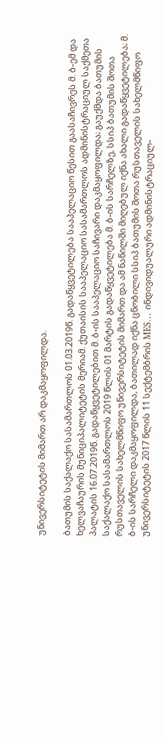უნივერსიტეტის მიმართ არ დაკმაყოფილდა.

ბათუმის საქალაქო სასამართლოს 01.03.2019წ. გადაწყვეტილება სააპელაციო წესით გაასაჩივრეს მ. ბ-ემ და ხელვაჩაურის მუნიციპალიტეტის მერიამ. ქუთაისის სააპელაციო სასამართლოს ადმინისტრაციულ საქმეთა პალატის 16.07.2019წ. გადაწყვეტილებით მ. ბ-ის სააპელაციო საჩივარი დაკმაყოფილდა; გაუქმდა ბათუმის საქალაქო სასამართლოს 2019 წლის 01 მარტის გადაწყვეტილება მ. ბ-ის სარჩელზე, სსიპ ბათუმის შოთა რუსთაველის სახელმწიფო უნივერსიტეტის მიმართ და ამ ნაწილში მიღებულ იქნა ახალი გადაწყვეტილება; მ. ბ-ის სარჩელი დაკმაყოფილდა, ბათილად იქნა ცნობილი სსიპ ბათუმის შოთა რუსთაველის სახელმწიფო უნივერსიტეტის 2017 წლის 11 სექტემბრის MES... ინდივიდუალური ადმინისტრაციულ-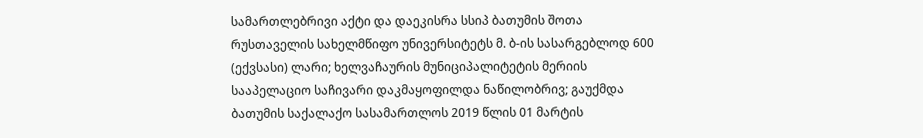სამართლებრივი აქტი და დაეკისრა სსიპ ბათუმის შოთა რუსთაველის სახელმწიფო უნივერსიტეტს მ. ბ-ის სასარგებლოდ 600 (ექვსასი) ლარი; ხელვაჩაურის მუნიციპალიტეტის მერიის სააპელაციო საჩივარი დაკმაყოფილდა ნაწილობრივ; გაუქმდა ბათუმის საქალაქო სასამართლოს 2019 წლის 01 მარტის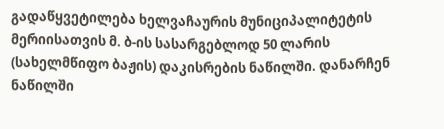გადაწყვეტილება ხელვაჩაურის მუნიციპალიტეტის მერიისათვის მ. ბ-ის სასარგებლოდ 50 ლარის (სახელმწიფო ბაჟის) დაკისრების ნაწილში. დანარჩენ ნაწილში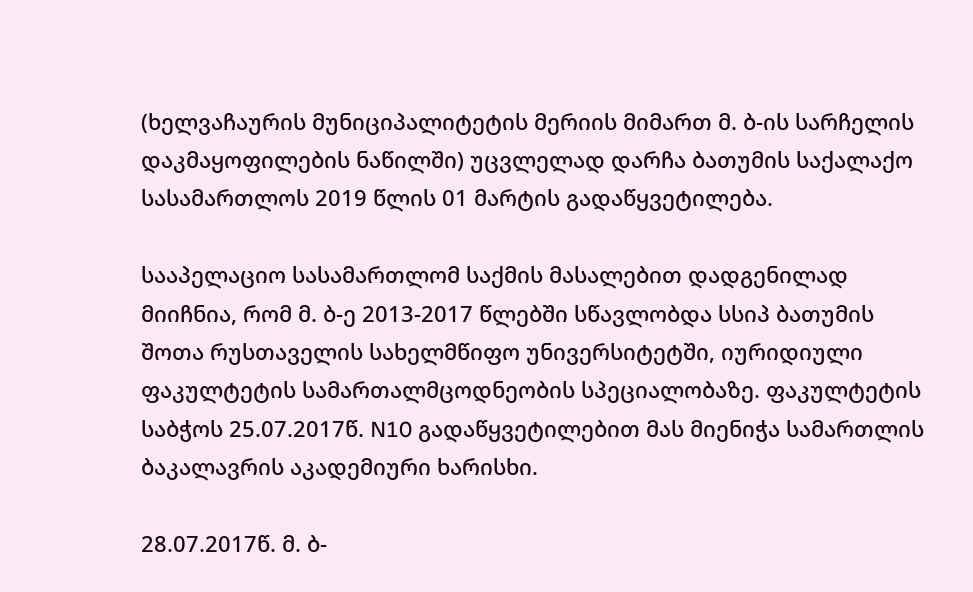(ხელვაჩაურის მუნიციპალიტეტის მერიის მიმართ მ. ბ-ის სარჩელის დაკმაყოფილების ნაწილში) უცვლელად დარჩა ბათუმის საქალაქო სასამართლოს 2019 წლის 01 მარტის გადაწყვეტილება.

სააპელაციო სასამართლომ საქმის მასალებით დადგენილად მიიჩნია, რომ მ. ბ-ე 2013-2017 წლებში სწავლობდა სსიპ ბათუმის შოთა რუსთაველის სახელმწიფო უნივერსიტეტში, იურიდიული ფაკულტეტის სამართალმცოდნეობის სპეციალობაზე. ფაკულტეტის საბჭოს 25.07.2017წ. N10 გადაწყვეტილებით მას მიენიჭა სამართლის ბაკალავრის აკადემიური ხარისხი.

28.07.2017წ. მ. ბ-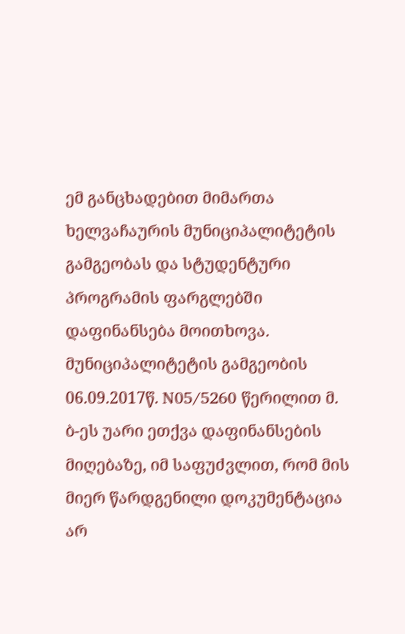ემ განცხადებით მიმართა ხელვაჩაურის მუნიციპალიტეტის გამგეობას და სტუდენტური პროგრამის ფარგლებში დაფინანსება მოითხოვა. მუნიციპალიტეტის გამგეობის 06.09.2017წ. N05/5260 წერილით მ. ბ-ეს უარი ეთქვა დაფინანსების მიღებაზე, იმ საფუძვლით, რომ მის მიერ წარდგენილი დოკუმენტაცია არ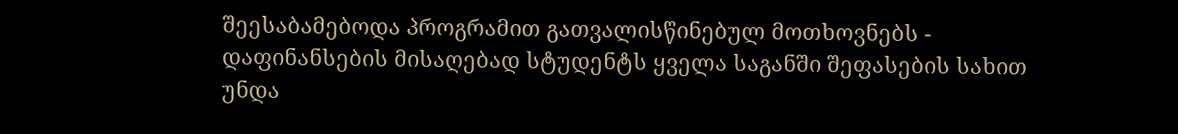შეესაბამებოდა პროგრამით გათვალისწინებულ მოთხოვნებს - დაფინანსების მისაღებად სტუდენტს ყველა საგანში შეფასების სახით უნდა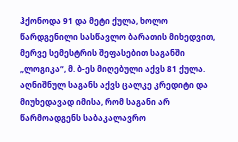ჰქონოდა 91 და მეტი ქულა, ხოლო წარდგენილი სასწავლო ბარათის მიხედვით, მერვე სემესტრის შეფასებით საგანში „ლოგიკა“, მ. ბ-ეს მიღებული აქვს 81 ქულა. აღნიშნულ საგანს აქვს ცალკე კრედიტი და მიუხედავად იმისა, რომ საგანი არ წარმოადგენს საბაკალავრო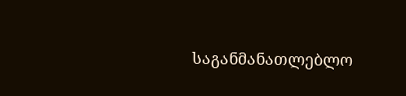საგანმანათლებლო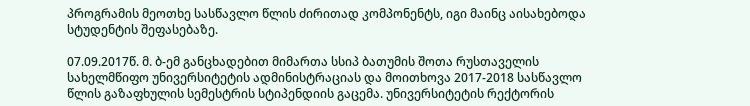პროგრამის მეოთხე სასწავლო წლის ძირითად კომპონენტს, იგი მაინც აისახებოდა სტუდენტის შეფასებაზე.

07.09.2017წ. მ. ბ-ემ განცხადებით მიმართა სსიპ ბათუმის შოთა რუსთაველის სახელმწიფო უნივერსიტეტის ადმინისტრაციას და მოითხოვა 2017-2018 სასწავლო წლის გაზაფხულის სემესტრის სტიპენდიის გაცემა. უნივერსიტეტის რექტორის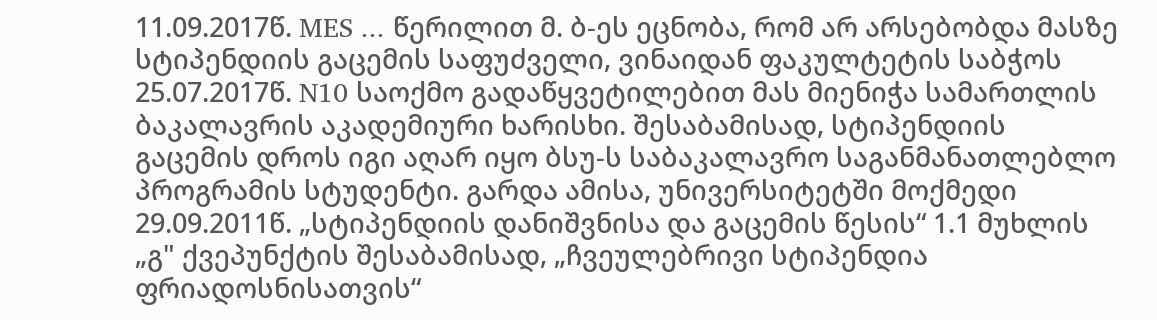11.09.2017წ. MES ... წერილით მ. ბ-ეს ეცნობა, რომ არ არსებობდა მასზე სტიპენდიის გაცემის საფუძველი, ვინაიდან ფაკულტეტის საბჭოს 25.07.2017წ. N10 საოქმო გადაწყვეტილებით მას მიენიჭა სამართლის ბაკალავრის აკადემიური ხარისხი. შესაბამისად, სტიპენდიის გაცემის დროს იგი აღარ იყო ბსუ-ს საბაკალავრო საგანმანათლებლო პროგრამის სტუდენტი. გარდა ამისა, უნივერსიტეტში მოქმედი 29.09.2011წ. „სტიპენდიის დანიშვნისა და გაცემის წესის“ 1.1 მუხლის „გ" ქვეპუნქტის შესაბამისად, „ჩვეულებრივი სტიპენდია ფრიადოსნისათვის“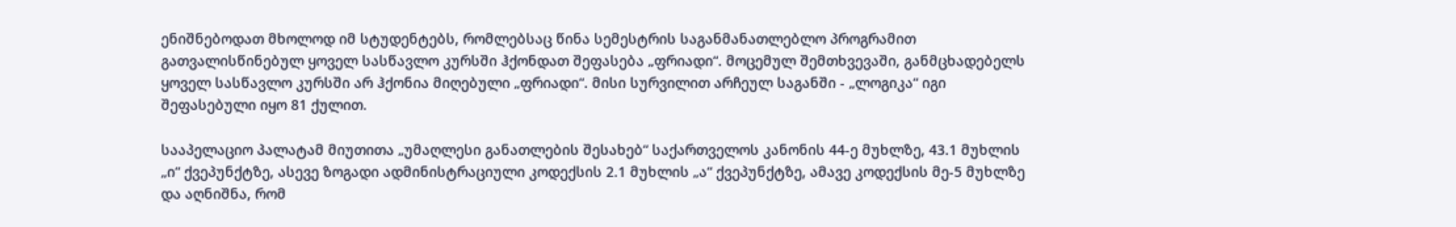ენიშნებოდათ მხოლოდ იმ სტუდენტებს, რომლებსაც წინა სემესტრის საგანმანათლებლო პროგრამით გათვალისწინებულ ყოველ სასწავლო კურსში ჰქონდათ შეფასება „ფრიადი“. მოცემულ შემთხვევაში, განმცხადებელს ყოველ სასწავლო კურსში არ ჰქონია მიღებული „ფრიადი“. მისი სურვილით არჩეულ საგანში - „ლოგიკა“ იგი შეფასებული იყო 81 ქულით.

სააპელაციო პალატამ მიუთითა „უმაღლესი განათლების შესახებ“ საქართველოს კანონის 44-ე მუხლზე, 43.1 მუხლის „ი“ ქვეპუნქტზე, ასევე ზოგადი ადმინისტრაციული კოდექსის 2.1 მუხლის „ა“ ქვეპუნქტზე, ამავე კოდექსის მე-5 მუხლზე და აღნიშნა, რომ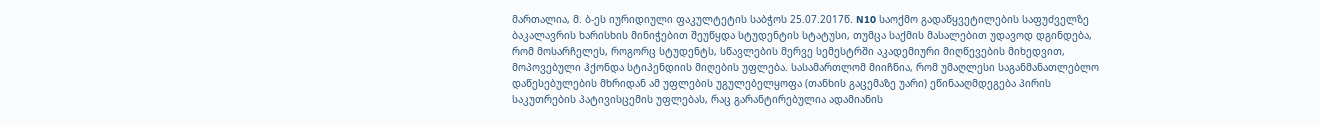მართალია, მ. ბ-ეს იურიდიული ფაკულტეტის საბჭოს 25.07.2017წ. N10 საოქმო გადაწყვეტილების საფუძველზე ბაკალავრის ხარისხის მინიჭებით შეუწყდა სტუდენტის სტატუსი, თუმცა საქმის მასალებით უდავოდ დგინდება, რომ მოსარჩელეს, როგორც სტუდენტს, სწავლების მერვე სემესტრში აკადემიური მიღწევების მიხედვით, მოპოვებული ჰქონდა სტიპენდიის მიღების უფლება. სასამართლომ მიიჩნია, რომ უმაღლესი საგანმანათლებლო დაწესებულების მხრიდან ამ უფლების უგულებელყოფა (თანხის გაცემაზე უარი) ეწინააღმდეგება პირის საკუთრების პატივისცემის უფლებას, რაც გარანტირებულია ადამიანის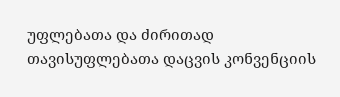უფლებათა და ძირითად თავისუფლებათა დაცვის კონვენციის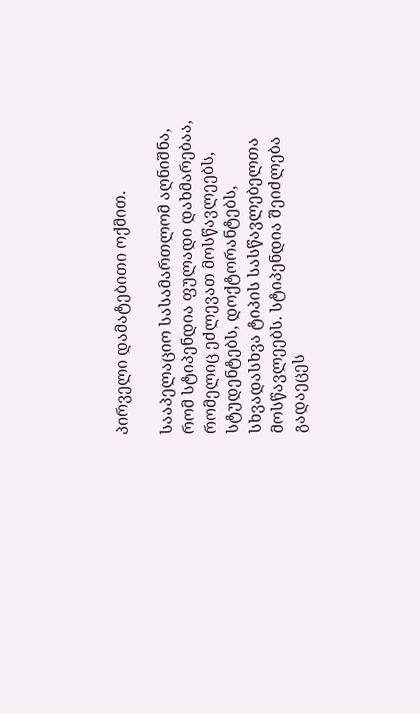პირველი დამატებითი ოქმით.

სააპელაციო სასამართლომ აღნიშნა, რომ სტიპენდია ფულადი დახმარებაა, რომელიც ეძლევათ მოსწავლეებს, სტუდენტებს, დოქტორანტებს, სხვადასხვა ტიპის სასწავლებელთა მოსწავლეებს. სტიპენდია შეიძლება გადაეცეს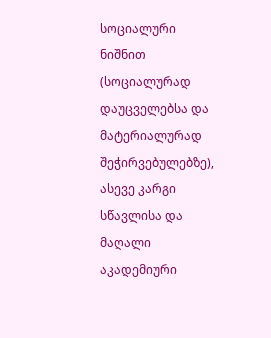სოციალური ნიშნით (სოციალურად დაუცველებსა და მატერიალურად შეჭირვებულებზე), ასევე კარგი სწავლისა და მაღალი აკადემიური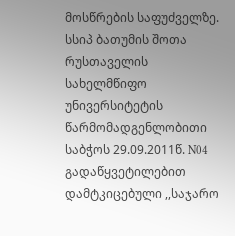მოსწრების საფუძველზე. სსიპ ბათუმის შოთა რუსთაველის სახელმწიფო უნივერსიტეტის წარმომადგენლობითი საბჭოს 29.09.2011წ. N04 გადაწყვეტილებით დამტკიცებული ,,საჯარო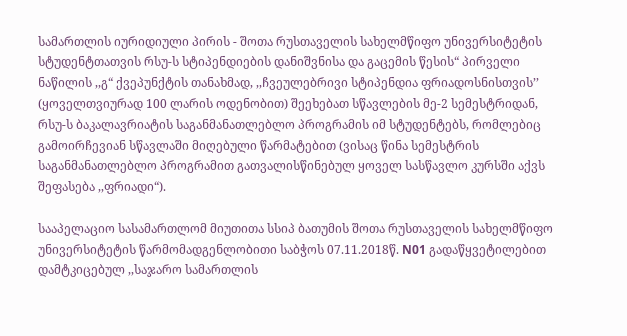სამართლის იურიდიული პირის - შოთა რუსთაველის სახელმწიფო უნივერსიტეტის სტუდენტთათვის რსუ-ს სტიპენდიების დანიშვნისა და გაცემის წესის“ პირველი ნაწილის ,,გ“ ქვეპუნქტის თანახმად, ,,ჩვეულებრივი სტიპენდია ფრიადოსნისთვის’’ (ყოველთვიურად 100 ლარის ოდენობით) შეეხებათ სწავლების მე-2 სემესტრიდან, რსუ-ს ბაკალავრიატის საგანმანათლებლო პროგრამის იმ სტუდენტებს, რომლებიც გამოირჩევიან სწავლაში მიღებული წარმატებით (ვისაც წინა სემესტრის საგანმანათლებლო პროგრამით გათვალისწინებულ ყოველ სასწავლო კურსში აქვს შეფასება ,,ფრიადი“).

სააპელაციო სასამართლომ მიუთითა სსიპ ბათუმის შოთა რუსთაველის სახელმწიფო უნივერსიტეტის წარმომადგენლობითი საბჭოს 07.11.2018წ. N01 გადაწყვეტილებით დამტკიცებულ ,,საჯარო სამართლის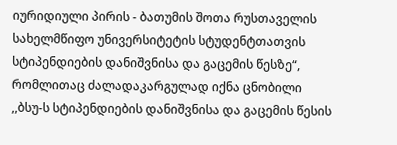იურიდიული პირის - ბათუმის შოთა რუსთაველის სახელმწიფო უნივერსიტეტის სტუდენტთათვის სტიპენდიების დანიშვნისა და გაცემის წესზე“, რომლითაც ძალადაკარგულად იქნა ცნობილი ,,ბსუ-ს სტიპენდიების დანიშვნისა და გაცემის წესის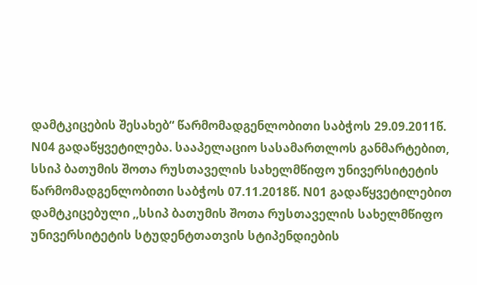დამტკიცების შესახებ“ წარმომადგენლობითი საბჭოს 29.09.2011წ. N04 გადაწყვეტილება. სააპელაციო სასამართლოს განმარტებით, სსიპ ბათუმის შოთა რუსთაველის სახელმწიფო უნივერსიტეტის წარმომადგენლობითი საბჭოს 07.11.2018წ. N01 გადაწყვეტილებით დამტკიცებული ,,სსიპ ბათუმის შოთა რუსთაველის სახელმწიფო უნივერსიტეტის სტუდენტთათვის სტიპენდიების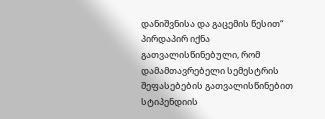დანიშვნისა და გაცემის წესით“ პირდაპირ იქნა გათვალისწინებული, რომ დამამთავრებელი სემესტრის შეფასებების გათვალისწინებით სტიპენდიის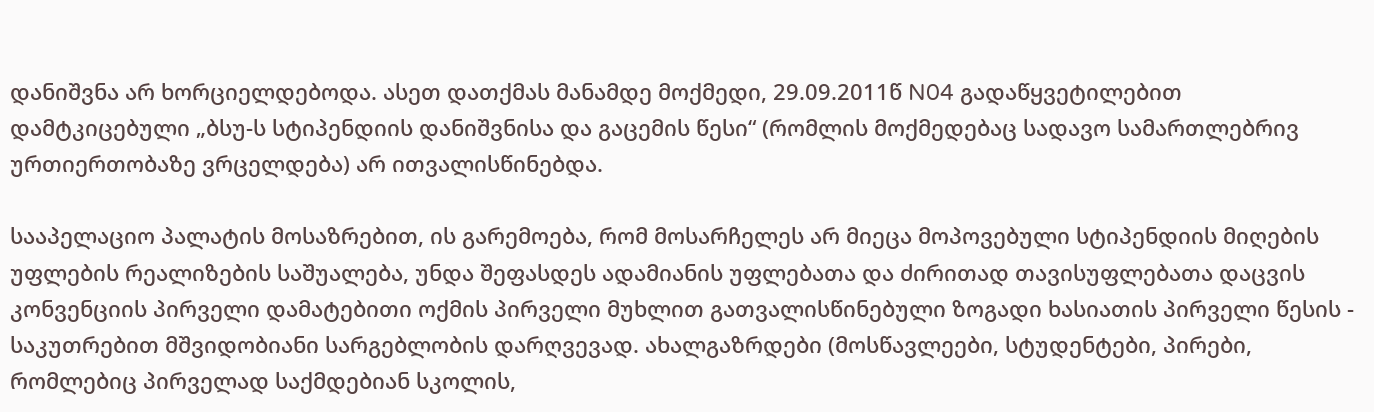დანიშვნა არ ხორციელდებოდა. ასეთ დათქმას მანამდე მოქმედი, 29.09.2011წ N04 გადაწყვეტილებით დამტკიცებული „ბსუ-ს სტიპენდიის დანიშვნისა და გაცემის წესი“ (რომლის მოქმედებაც სადავო სამართლებრივ ურთიერთობაზე ვრცელდება) არ ითვალისწინებდა.

სააპელაციო პალატის მოსაზრებით, ის გარემოება, რომ მოსარჩელეს არ მიეცა მოპოვებული სტიპენდიის მიღების უფლების რეალიზების საშუალება, უნდა შეფასდეს ადამიანის უფლებათა და ძირითად თავისუფლებათა დაცვის კონვენციის პირველი დამატებითი ოქმის პირველი მუხლით გათვალისწინებული ზოგადი ხასიათის პირველი წესის - საკუთრებით მშვიდობიანი სარგებლობის დარღვევად. ახალგაზრდები (მოსწავლეები, სტუდენტები, პირები, რომლებიც პირველად საქმდებიან სკოლის,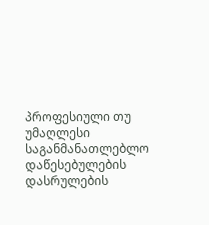პროფესიული თუ უმაღლესი საგანმანათლებლო დაწესებულების დასრულების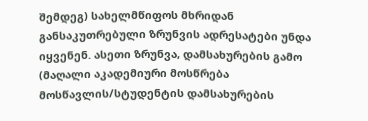შემდეგ) სახელმწიფოს მხრიდან განსაკუთრებული ზრუნვის ადრესატები უნდა იყვენენ. ასეთი ზრუნვა, დამსახურების გამო (მაღალი აკადემიური მოსწრება მოსწავლის/სტუდენტის დამსახურების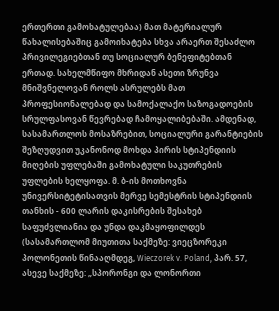ერთერთი გამოხატულებაა) მათ მატერიალურ წახალისებაშიც გამოიხატება სხვა არაერთ შესაძლო პრივილეგიებთან თუ სოციალურ ბენეფიტებთან ერთად. სახელმწიფო მხრიდან ასეთი ზრუნვა მნიშვნელოვან როლს ასრულებს მათ პროფესიონალებად და სამოქალაქო საზოგადოების სრულფასოვან წევრებად ჩამოყალიბებაში. ამდენად, სასამართლოს მოსაზრებით, სოციალური გარანტიების შეზღუდვით უკანონოდ მოხდა პირის სტიპენდიის მიღების უფლებაში გამოხატული საკუთრების უფლების ხელყოფა. მ. ბ-ის მოთხოვნა უნივერსიტეტისათვის მერვე სემესტრის სტიპენდიის თანხის - 600 ლარის დაკისრების შესახებ საფუძვლიანია და უნდა დაკმაყოფილდეს (სასამართლომ მიუთითა საქმეზე: ვიეცზორეკი პოლონეთის წინააღმდეგ, Wieczorek v. Poland, პარ. 57, ასევე საქმეზე: „სპორონგი და ლონორთი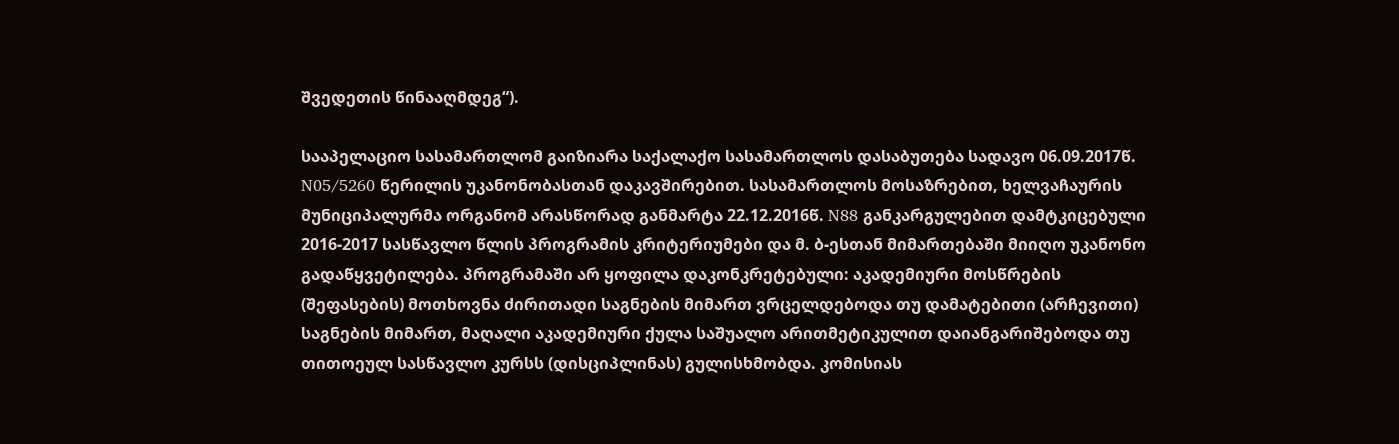შვედეთის წინააღმდეგ“).

სააპელაციო სასამართლომ გაიზიარა საქალაქო სასამართლოს დასაბუთება სადავო 06.09.2017წ. N05/5260 წერილის უკანონობასთან დაკავშირებით. სასამართლოს მოსაზრებით, ხელვაჩაურის მუნიციპალურმა ორგანომ არასწორად განმარტა 22.12.2016წ. N88 განკარგულებით დამტკიცებული 2016-2017 სასწავლო წლის პროგრამის კრიტერიუმები და მ. ბ-ესთან მიმართებაში მიიღო უკანონო გადაწყვეტილება. პროგრამაში არ ყოფილა დაკონკრეტებული: აკადემიური მოსწრების (შეფასების) მოთხოვნა ძირითადი საგნების მიმართ ვრცელდებოდა თუ დამატებითი (არჩევითი) საგნების მიმართ, მაღალი აკადემიური ქულა საშუალო არითმეტიკულით დაიანგარიშებოდა თუ თითოეულ სასწავლო კურსს (დისციპლინას) გულისხმობდა. კომისიას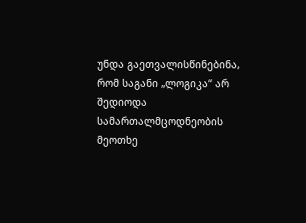უნდა გაეთვალისწინებინა, რომ საგანი „ლოგიკა“ არ შედიოდა სამართალმცოდნეობის მეოთხე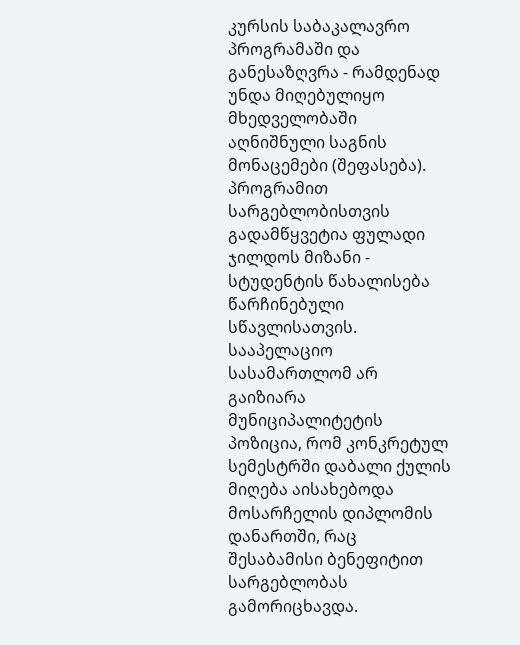კურსის საბაკალავრო პროგრამაში და განესაზღვრა - რამდენად უნდა მიღებულიყო მხედველობაში აღნიშნული საგნის მონაცემები (შეფასება). პროგრამით სარგებლობისთვის გადამწყვეტია ფულადი ჯილდოს მიზანი - სტუდენტის წახალისება წარჩინებული სწავლისათვის. სააპელაციო სასამართლომ არ გაიზიარა მუნიციპალიტეტის პოზიცია, რომ კონკრეტულ სემესტრში დაბალი ქულის მიღება აისახებოდა მოსარჩელის დიპლომის დანართში, რაც შესაბამისი ბენეფიტით სარგებლობას გამორიცხავდა.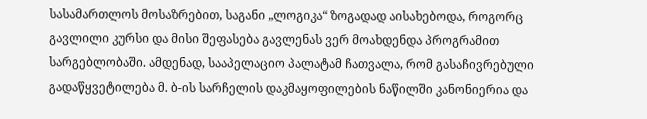სასამართლოს მოსაზრებით, საგანი „ლოგიკა“ ზოგადად აისახებოდა, როგორც გავლილი კურსი და მისი შეფასება გავლენას ვერ მოახდენდა პროგრამით სარგებლობაში. ამდენად, სააპელაციო პალატამ ჩათვალა, რომ გასაჩივრებული გადაწყვეტილება მ. ბ-ის სარჩელის დაკმაყოფილების ნაწილში კანონიერია და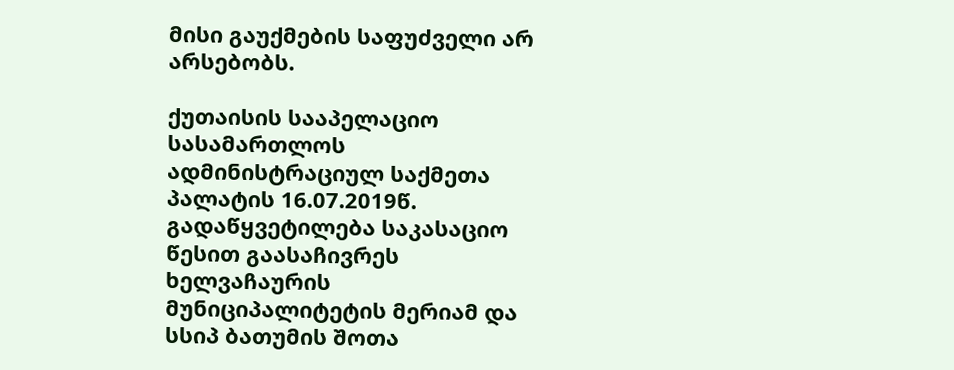მისი გაუქმების საფუძველი არ არსებობს.

ქუთაისის სააპელაციო სასამართლოს ადმინისტრაციულ საქმეთა პალატის 16.07.2019წ. გადაწყვეტილება საკასაციო წესით გაასაჩივრეს ხელვაჩაურის მუნიციპალიტეტის მერიამ და სსიპ ბათუმის შოთა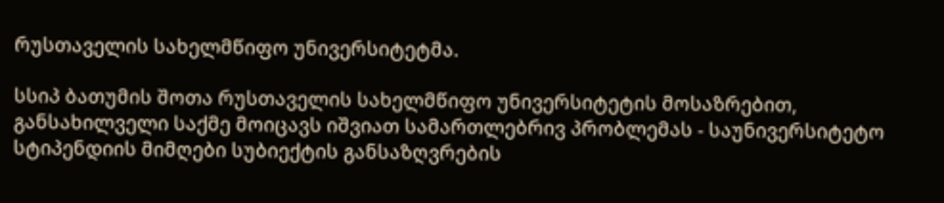რუსთაველის სახელმწიფო უნივერსიტეტმა.

სსიპ ბათუმის შოთა რუსთაველის სახელმწიფო უნივერსიტეტის მოსაზრებით, განსახილველი საქმე მოიცავს იშვიათ სამართლებრივ პრობლემას - საუნივერსიტეტო სტიპენდიის მიმღები სუბიექტის განსაზღვრების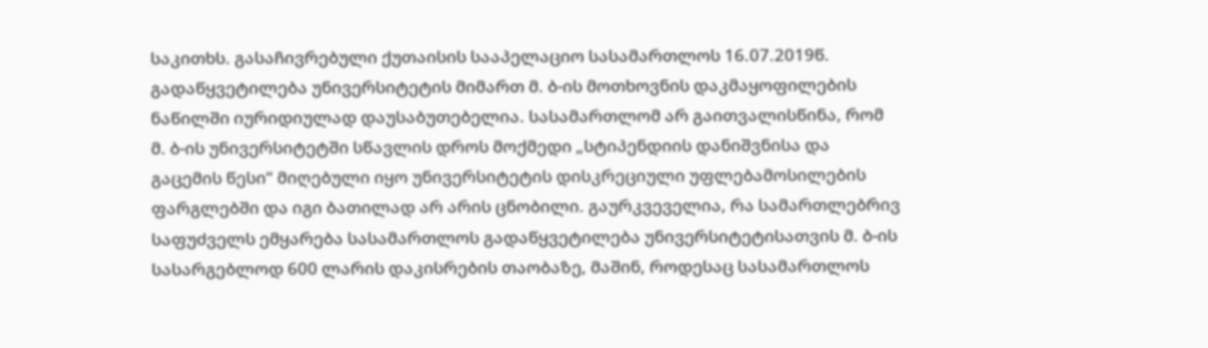საკითხს. გასაჩივრებული ქუთაისის სააპელაციო სასამართლოს 16.07.2019წ. გადაწყვეტილება უნივერსიტეტის მიმართ მ. ბ-ის მოთხოვნის დაკმაყოფილების ნაწილში იურიდიულად დაუსაბუთებელია. სასამართლომ არ გაითვალისწინა, რომ მ. ბ-ის უნივერსიტეტში სწავლის დროს მოქმედი „სტიპენდიის დანიშვნისა და გაცემის წესი“ მიღებული იყო უნივერსიტეტის დისკრეციული უფლებამოსილების ფარგლებში და იგი ბათილად არ არის ცნობილი. გაურკვეველია, რა სამართლებრივ საფუძველს ემყარება სასამართლოს გადაწყვეტილება უნივერსიტეტისათვის მ. ბ-ის სასარგებლოდ 600 ლარის დაკისრების თაობაზე, მაშინ, როდესაც სასამართლოს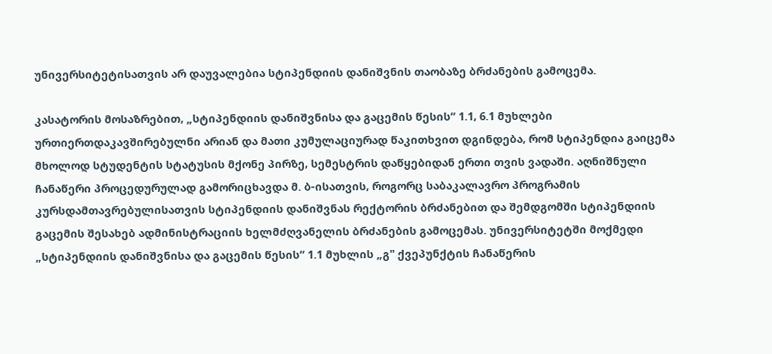უნივერსიტეტისათვის არ დაუვალებია სტიპენდიის დანიშვნის თაობაზე ბრძანების გამოცემა.

კასატორის მოსაზრებით, „სტიპენდიის დანიშვნისა და გაცემის წესის“ 1.1, 6.1 მუხლები ურთიერთდაკავშირებულნი არიან და მათი კუმულაციურად წაკითხვით დგინდება, რომ სტიპენდია გაიცემა მხოლოდ სტუდენტის სტატუსის მქონე პირზე, სემესტრის დაწყებიდან ერთი თვის ვადაში. აღნიშნული ჩანაწერი პროცედურულად გამორიცხავდა მ. ბ-ისათვის, როგორც საბაკალავრო პროგრამის კურსდამთავრებულისათვის სტიპენდიის დანიშვნას რექტორის ბრძანებით და შემდგომში სტიპენდიის გაცემის შესახებ ადმინისტრაციის ხელმძღვანელის ბრძანების გამოცემას. უნივერსიტეტში მოქმედი „სტიპენდიის დანიშვნისა და გაცემის წესის“ 1.1 მუხლის „გ" ქვეპუნქტის ჩანაწერის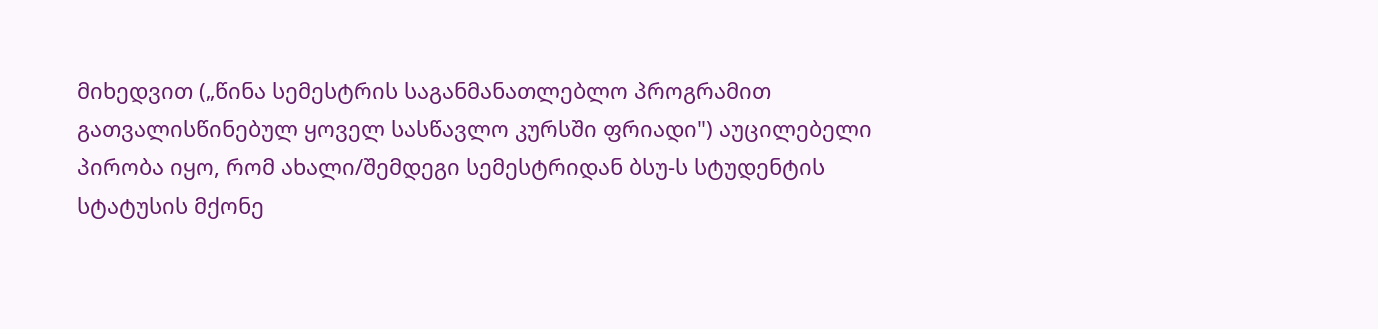მიხედვით („წინა სემესტრის საგანმანათლებლო პროგრამით გათვალისწინებულ ყოველ სასწავლო კურსში ფრიადი") აუცილებელი პირობა იყო, რომ ახალი/შემდეგი სემესტრიდან ბსუ-ს სტუდენტის სტატუსის მქონე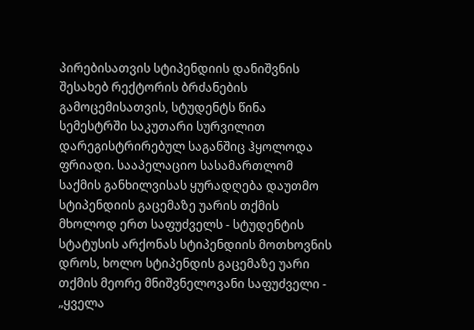პირებისათვის სტიპენდიის დანიშვნის შესახებ რექტორის ბრძანების გამოცემისათვის, სტუდენტს წინა სემესტრში საკუთარი სურვილით დარეგისტრირებულ საგანშიც ჰყოლოდა ფრიადი. სააპელაციო სასამართლომ საქმის განხილვისას ყურადღება დაუთმო სტიპენდიის გაცემაზე უარის თქმის მხოლოდ ერთ საფუძველს - სტუდენტის სტატუსის არქონას სტიპენდიის მოთხოვნის დროს, ხოლო სტიპენდის გაცემაზე უარი თქმის მეორე მნიშვნელოვანი საფუძველი - „ყველა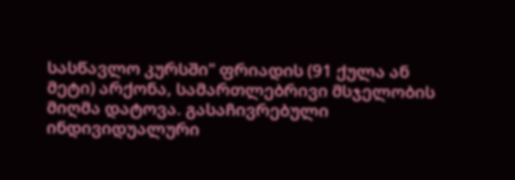სასწავლო კურსში" ფრიადის (91 ქულა ან მეტი) არქონა, სამართლებრივი მსჯელობის მიღმა დატოვა. გასაჩივრებული ინდივიდუალური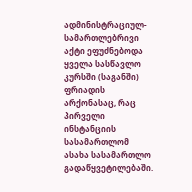ადმინისტრაციულ-სამართლებრივი აქტი ეფუძნებოდა ყველა სასწავლო კურსში (საგანში) ფრიადის არქონასაც, რაც პირველი ინსტანციის სასამართლომ ასახა სასამართლო გადაწყვეტილებაში.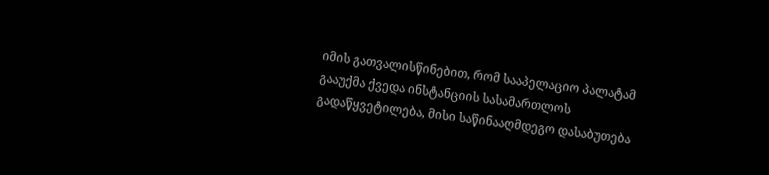იმის გათვალისწინებით, რომ სააპელაციო პალატამ გააუქმა ქვედა ინსტანციის სასამართლოს გადაწყვეტილება, მისი საწინააღმდეგო დასაბუთება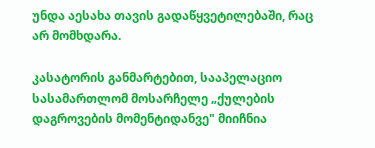უნდა აესახა თავის გადაწყვეტილებაში, რაც არ მომხდარა.

კასატორის განმარტებით, სააპელაციო სასამართლომ მოსარჩელე „ქულების დაგროვების მომენტიდანვე" მიიჩნია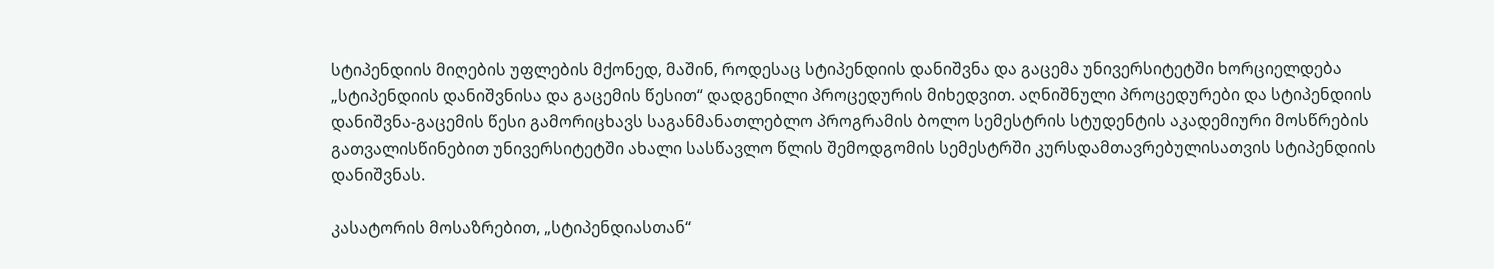სტიპენდიის მიღების უფლების მქონედ, მაშინ, როდესაც სტიპენდიის დანიშვნა და გაცემა უნივერსიტეტში ხორციელდება „სტიპენდიის დანიშვნისა და გაცემის წესით“ დადგენილი პროცედურის მიხედვით. აღნიშნული პროცედურები და სტიპენდიის დანიშვნა-გაცემის წესი გამორიცხავს საგანმანათლებლო პროგრამის ბოლო სემესტრის სტუდენტის აკადემიური მოსწრების გათვალისწინებით უნივერსიტეტში ახალი სასწავლო წლის შემოდგომის სემესტრში კურსდამთავრებულისათვის სტიპენდიის დანიშვნას.

კასატორის მოსაზრებით, „სტიპენდიასთან“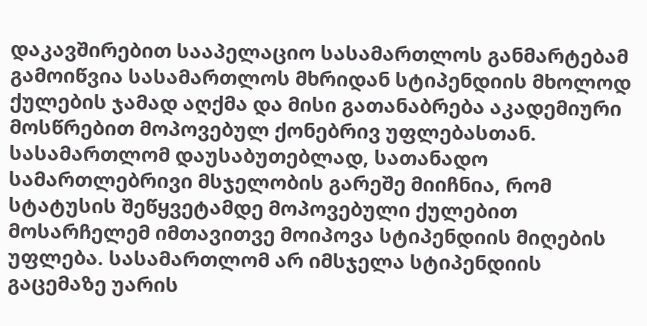დაკავშირებით სააპელაციო სასამართლოს განმარტებამ გამოიწვია სასამართლოს მხრიდან სტიპენდიის მხოლოდ ქულების ჯამად აღქმა და მისი გათანაბრება აკადემიური მოსწრებით მოპოვებულ ქონებრივ უფლებასთან. სასამართლომ დაუსაბუთებლად, სათანადო სამართლებრივი მსჯელობის გარეშე მიიჩნია, რომ სტატუსის შეწყვეტამდე მოპოვებული ქულებით მოსარჩელემ იმთავითვე მოიპოვა სტიპენდიის მიღების უფლება. სასამართლომ არ იმსჯელა სტიპენდიის გაცემაზე უარის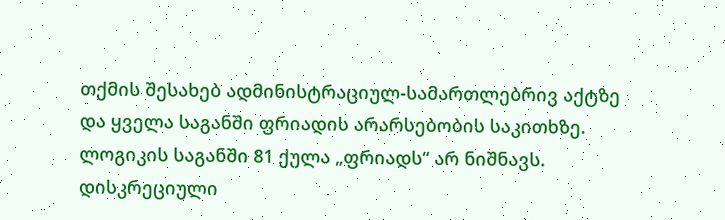თქმის შესახებ ადმინისტრაციულ-სამართლებრივ აქტზე და ყველა საგანში ფრიადის არარსებობის საკითხზე. ლოგიკის საგანში 81 ქულა „ფრიადს“ არ ნიშნავს. დისკრეციული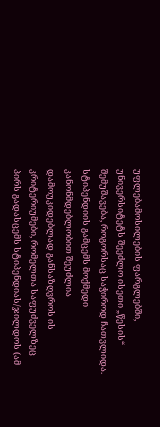უფლებამოსილების ფარგლებში, უნივერსიტეტს შეეძლო ისეთი „წესის“ შემუშავება, როგორსაც საჭიროდ ჩათვლიდა. სტიპენდიის გამცემს მოქმედი კანონმდებლობით შეუძლია დამოუკიდებლად განსაზღვროს ის კრიტერიუმები, რომელთა საფუძველზეც პირს გადასცემს სტიპენდიას/ჯილდოს (ამ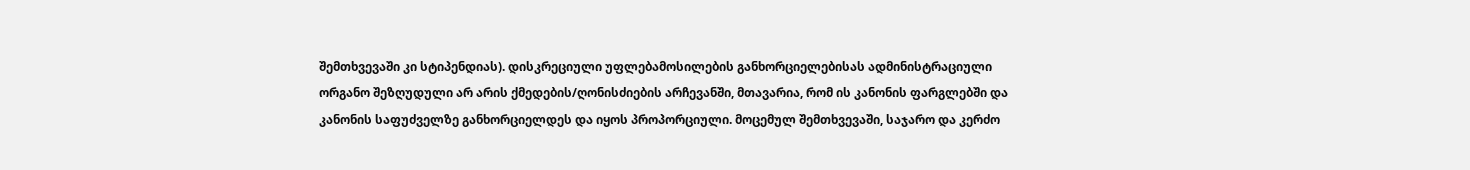შემთხვევაში კი სტიპენდიას). დისკრეციული უფლებამოსილების განხორციელებისას ადმინისტრაციული ორგანო შეზღუდული არ არის ქმედების/ღონისძიების არჩევანში, მთავარია, რომ ის კანონის ფარგლებში და კანონის საფუძველზე განხორციელდეს და იყოს პროპორციული. მოცემულ შემთხვევაში, საჯარო და კერძო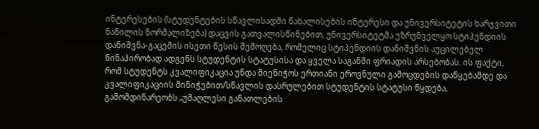ინტერესების (სტუდენტების სწავლისადმი წახალისების ინტერესი და უნივერსიტეტის ხარჯვითი ნაწილის ნორმალიზება) დაცვის გათვალისწინებით, უნივერსიტეტმა უზრუნველყო სტიპენდიის დანიშვნა-გაცემის ისეთი წესის შემოღება, რომელიც სტიპენდიის დანიშვნის აუცილებელ წინაპირობად ადგენს სტუდენტის სტატუსისა და ყველა საგანში ფრიადის არსებობას. ის ფაქტი, რომ სტუდენტს კვალიფიკაცია უნდა მიენიჭოს ერთიანი ეროვნული გამოცდების დაწყებამდე და კვალიფიკაციის მინიჭებით/სწავლის დასრულებით სტუდენტის სტატუსი წყდება, გამომდინარეობს „უმაღლესი განათლების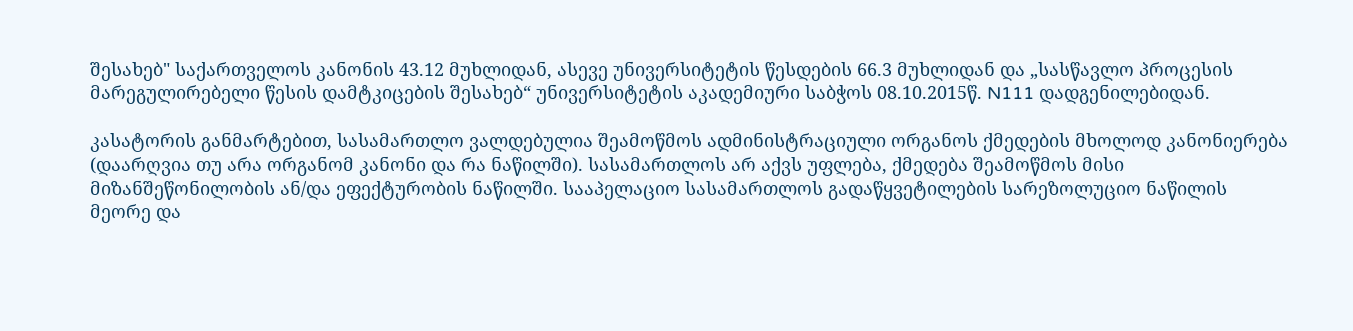შესახებ" საქართველოს კანონის 43.12 მუხლიდან, ასევე უნივერსიტეტის წესდების 66.3 მუხლიდან და „სასწავლო პროცესის მარეგულირებელი წესის დამტკიცების შესახებ“ უნივერსიტეტის აკადემიური საბჭოს 08.10.2015წ. N111 დადგენილებიდან.

კასატორის განმარტებით, სასამართლო ვალდებულია შეამოწმოს ადმინისტრაციული ორგანოს ქმედების მხოლოდ კანონიერება (დაარღვია თუ არა ორგანომ კანონი და რა ნაწილში). სასამართლოს არ აქვს უფლება, ქმედება შეამოწმოს მისი მიზანშეწონილობის ან/და ეფექტურობის ნაწილში. სააპელაციო სასამართლოს გადაწყვეტილების სარეზოლუციო ნაწილის მეორე და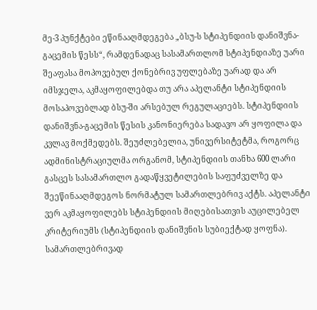მე-3 პუნქტები ეწინააღმდეგება „ბსუ-ს სტიპენდიის დანიშვნა-გაცემის წესს“, რამდენადაც სასამართლომ სტიპენდიაზე უარი შეაფასა მოპოვებულ ქონებრივ უფლებაზე უარად და არ იმსჯელა, აკმაყოფილებდა თუ არა აპელანტი სტიპენდიის მოსაპოვებლად ბსუ-ში არსებულ რეგულაციებს. სტიპენდიის დანიშვნა-გაცემის წესის კანონიერება სადავო არ ყოფილა და კვლავ მოქმედებს. შეუძლებელია, უნივერსიტეტმა, როგორც ადმინისტრაციულმა ორგანომ, სტიპენდიის თანხა 600 ლარი გასცეს სასამართლო გადაწყვეტილების საფუძველზე და შეეწინააღმდეგოს ნორმატულ სამართლებრივ აქტს. აპელანტი ვერ აკმაყოფილებს სტიპენდიის მიღებისათვის აუცილებელ კრიტერიუმს (სტიპენდიის დანიშვნის სუბიექტად ყოფნა). სამართლებრივად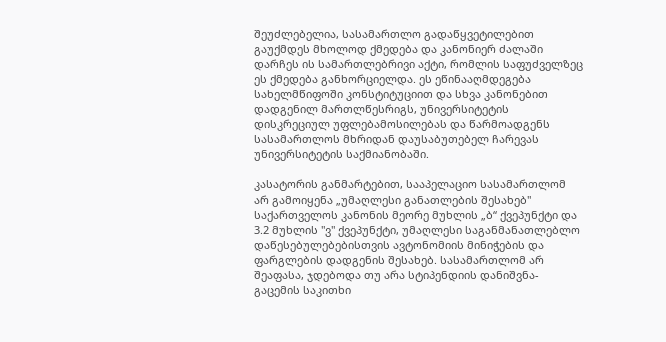შეუძლებელია, სასამართლო გადაწყვეტილებით გაუქმდეს მხოლოდ ქმედება და კანონიერ ძალაში დარჩეს ის სამართლებრივი აქტი, რომლის საფუძველზეც ეს ქმედება განხორციელდა. ეს ეწინააღმდეგება სახელმწიფოში კონსტიტუციით და სხვა კანონებით დადგენილ მართლწესრიგს, უნივერსიტეტის დისკრეციულ უფლებამოსილებას და წარმოადგენს სასამართლოს მხრიდან დაუსაბუთებელ ჩარევას უნივერსიტეტის საქმიანობაში.

კასატორის განმარტებით, სააპელაციო სასამართლომ არ გამოიყენა „უმაღლესი განათლების შესახებ" საქართველოს კანონის მეორე მუხლის „ბ“ ქვეპუნქტი და 3.2 მუხლის "ვ" ქვეპუნქტი, უმაღლესი საგანმანათლებლო დაწესებულებებისთვის ავტონომიის მინიჭების და ფარგლების დადგენის შესახებ. სასამართლომ არ შეაფასა, ჯდებოდა თუ არა სტიპენდიის დანიშვნა-გაცემის საკითხი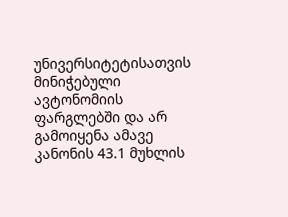უნივერსიტეტისათვის მინიჭებული ავტონომიის ფარგლებში და არ გამოიყენა ამავე კანონის 43.1 მუხლის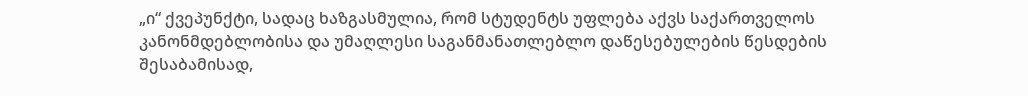„ი“ ქვეპუნქტი, სადაც ხაზგასმულია, რომ სტუდენტს უფლება აქვს საქართველოს კანონმდებლობისა და უმაღლესი საგანმანათლებლო დაწესებულების წესდების შესაბამისად,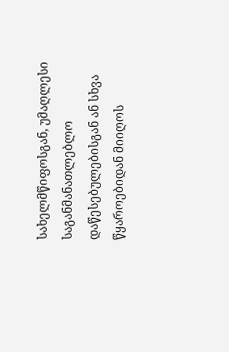სახელმწიფოსგან, უმაღლესი საგანმანათლებლო დაწესებულებისგან ან სხვა წყაროებიდან მიიღოს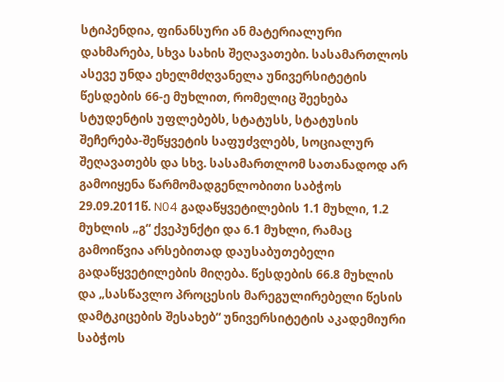სტიპენდია, ფინანსური ან მატერიალური დახმარება, სხვა სახის შეღავათები. სასამართლოს ასევე უნდა ეხელმძღვანელა უნივერსიტეტის წესდების 66-ე მუხლით, რომელიც შეეხება სტუდენტის უფლებებს, სტატუსს, სტატუსის შეჩერება-შეწყვეტის საფუძვლებს, სოციალურ შეღავათებს და სხვ. სასამართლომ სათანადოდ არ გამოიყენა წარმომადგენლობითი საბჭოს 29.09.2011წ. N04 გადაწყვეტილების 1.1 მუხლი, 1.2 მუხლის „გ“ ქვეპუნქტი და 6.1 მუხლი, რამაც გამოიწვია არსებითად დაუსაბუთებელი გადაწყვეტილების მიღება. წესდების 66.8 მუხლის და „სასწავლო პროცესის მარეგულირებელი წესის დამტკიცების შესახებ“ უნივერსიტეტის აკადემიური საბჭოს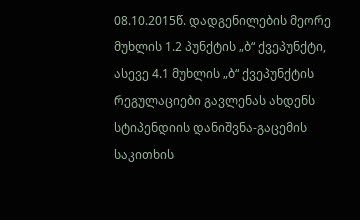08.10.2015წ. დადგენილების მეორე მუხლის 1.2 პუნქტის „ბ“ ქვეპუნქტი, ასევე 4.1 მუხლის „ბ“ ქვეპუნქტის რეგულაციები გავლენას ახდენს სტიპენდიის დანიშვნა-გაცემის საკითხის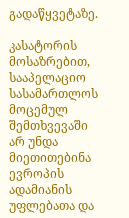გადაწყვეტაზე.

კასატორის მოსაზრებით, სააპელაციო სასამართლოს მოცემულ შემთხვევაში არ უნდა მიეთითებინა ევროპის ადამიანის უფლებათა და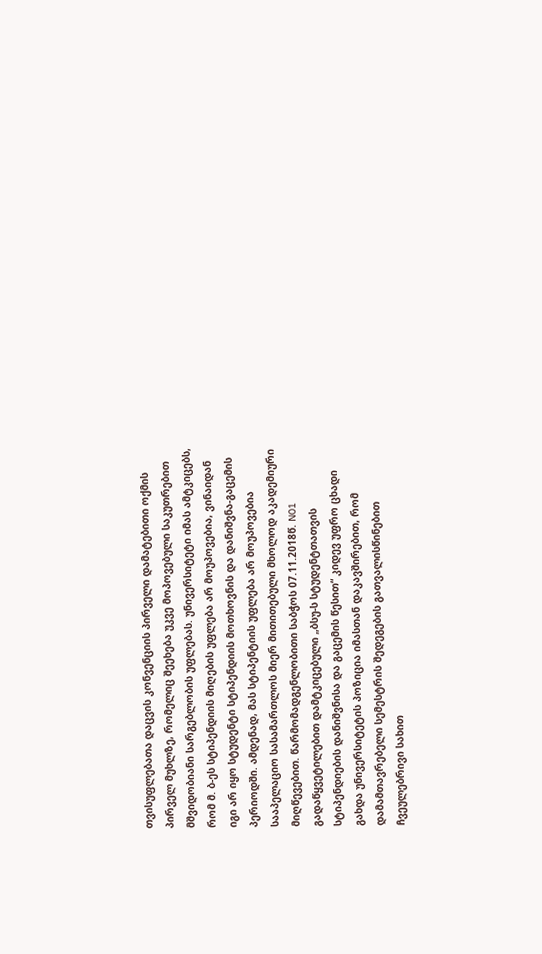თვისუფლებათა დაცვის კონვენციის პირველი დამატებითი ოქმის პირველ მუხლზე, რომელიც შეეხება უკვე მოპოვებული საკუთრებით მშვიდობიანი სარგებლობის უფლებას. უნივერსიტეტი იმას ამტკიცებს, რომ მ. ბ-ეს სტიპენდიის მიღების უფლება არ მოუპოვებია, ვინაიდან იგი არ იყო სტუდენტი სტიპენდიის მოთხოვნის და დანიშვნა-გაცემის პერიოდში. ამდენად, მას სტიპენტიის უფლება არ მოუპოვებია სააპელაციო სასამართლოს მიერ მითითებული მხოლოდ აკადემიური მიღწევებით. წარმომადგენლობითი საბჭოს 07.11.2018წ. N01 გადაწყვეტილებით დამტკიცებული „ბსუ-ს სტუდენტთათვის სტიპენდიების დანიშვნისა და გაცემის წესით“ კიდევ უფრო ცხადი გახდა უნივერსიტეტის პოზიცია იმასთან დაკავშირებით, რომ დამამთავრებელი სემესტრის შედეგების გათვალისწინებით ჩვეულებრივი სახით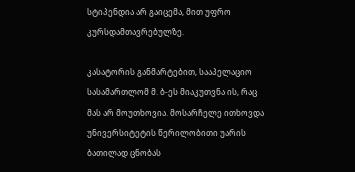სტიპენდია არ გაიცემა, მით უფრო კურსდამთავრებულზე.

კასატორის განმარტებით, სააპელაციო სასამართლომ მ. ბ-ეს მიაკუთვნა ის, რაც მას არ მოუთხოვია. მოსარჩელე ითხოვდა უნივერსიტეტის წერილობითი უარის ბათილად ცნობას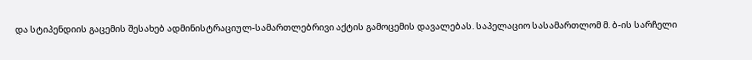და სტიპენდიის გაცემის შესახებ ადმინისტრაციულ-სამართლებრივი აქტის გამოცემის დავალებას. საპელაციო სასამართლომ მ. ბ-ის სარჩელი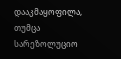დააკმაყოფილა, თუმცა სარეზოლუციო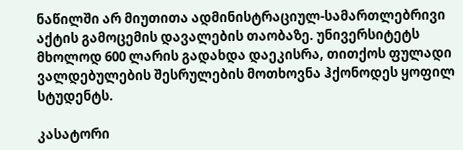ნაწილში არ მიუთითა ადმინისტრაციულ-სამართლებრივი აქტის გამოცემის დავალების თაობაზე. უნივერსიტეტს მხოლოდ 600 ლარის გადახდა დაეკისრა, თითქოს ფულადი ვალდებულების შესრულების მოთხოვნა ჰქონოდეს ყოფილ სტუდენტს.

კასატორი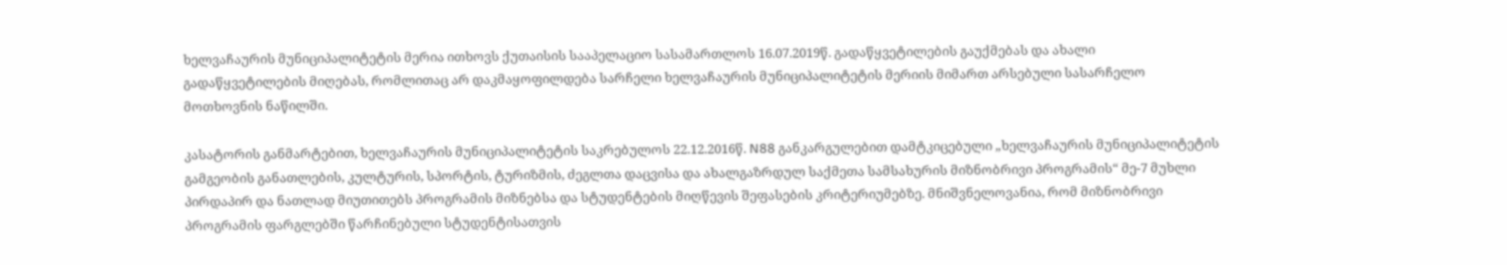ხელვაჩაურის მუნიციპალიტეტის მერია ითხოვს ქუთაისის სააპელაციო სასამართლოს 16.07.2019წ. გადაწყვეტილების გაუქმებას და ახალი გადაწყვეტილების მიღებას, რომლითაც არ დაკმაყოფილდება სარჩელი ხელვაჩაურის მუნიციპალიტეტის მერიის მიმართ არსებული სასარჩელო მოთხოვნის ნაწილში.

კასატორის განმარტებით, ხელვაჩაურის მუნიციპალიტეტის საკრებულოს 22.12.2016წ. N88 განკარგულებით დამტკიცებული „ხელვაჩაურის მუნიციპალიტეტის გამგეობის განათლების, კულტურის, სპორტის, ტურიზმის, ძეგლთა დაცვისა და ახალგაზრდულ საქმეთა სამსახურის მიზნობრივი პროგრამის“ მე-7 მუხლი პირდაპირ და ნათლად მიუთითებს პროგრამის მიზნებსა და სტუდენტების მიღწევის შეფასების კრიტერიუმებზე. მნიშვნელოვანია, რომ მიზნობრივი პროგრამის ფარგლებში წარჩინებული სტუდენტისათვის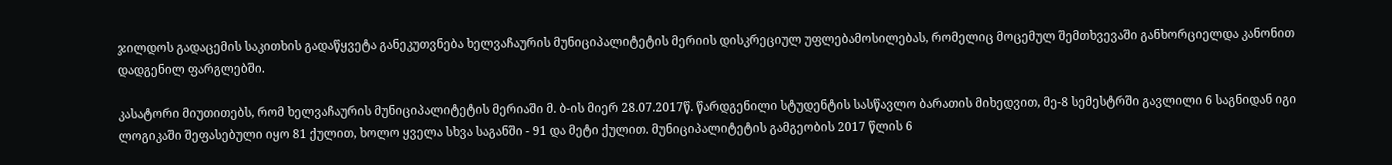ჯილდოს გადაცემის საკითხის გადაწყვეტა განეკუთვნება ხელვაჩაურის მუნიციპალიტეტის მერიის დისკრეციულ უფლებამოსილებას, რომელიც მოცემულ შემთხვევაში განხორციელდა კანონით დადგენილ ფარგლებში.

კასატორი მიუთითებს, რომ ხელვაჩაურის მუნიციპალიტეტის მერიაში მ. ბ-ის მიერ 28.07.2017წ. წარდგენილი სტუდენტის სასწავლო ბარათის მიხედვით, მე-8 სემესტრში გავლილი 6 საგნიდან იგი ლოგიკაში შეფასებული იყო 81 ქულით, ხოლო ყველა სხვა საგანში - 91 და მეტი ქულით. მუნიციპალიტეტის გამგეობის 2017 წლის 6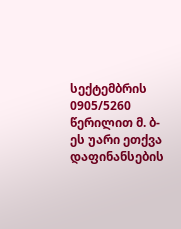სექტემბრის 0905/5260 წერილით მ. ბ-ეს უარი ეთქვა დაფინანსების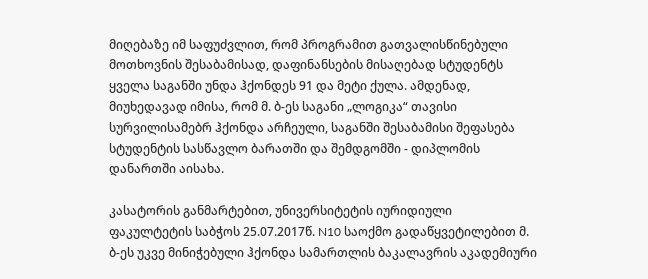მიღებაზე იმ საფუძვლით, რომ პროგრამით გათვალისწინებული მოთხოვნის შესაბამისად, დაფინანსების მისაღებად სტუდენტს ყველა საგანში უნდა ჰქონდეს 91 და მეტი ქულა. ამდენად, მიუხედავად იმისა, რომ მ. ბ-ეს საგანი „ლოგიკა“ თავისი სურვილისამებრ ჰქონდა არჩეული, საგანში შესაბამისი შეფასება სტუდენტის სასწავლო ბარათში და შემდგომში - დიპლომის დანართში აისახა.

კასატორის განმარტებით, უნივერსიტეტის იურიდიული ფაკულტეტის საბჭოს 25.07.2017წ. N10 საოქმო გადაწყვეტილებით მ. ბ-ეს უკვე მინიჭებული ჰქონდა სამართლის ბაკალავრის აკადემიური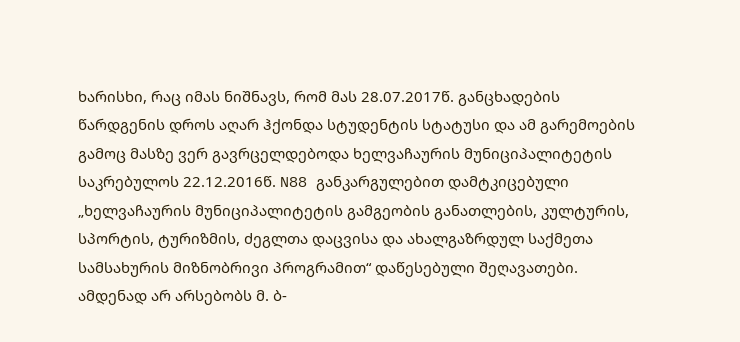ხარისხი, რაც იმას ნიშნავს, რომ მას 28.07.2017წ. განცხადების წარდგენის დროს აღარ ჰქონდა სტუდენტის სტატუსი და ამ გარემოების გამოც მასზე ვერ გავრცელდებოდა ხელვაჩაურის მუნიციპალიტეტის საკრებულოს 22.12.2016წ. N88 განკარგულებით დამტკიცებული „ხელვაჩაურის მუნიციპალიტეტის გამგეობის განათლების, კულტურის, სპორტის, ტურიზმის, ძეგლთა დაცვისა და ახალგაზრდულ საქმეთა სამსახურის მიზნობრივი პროგრამით“ დაწესებული შეღავათები. ამდენად არ არსებობს მ. ბ-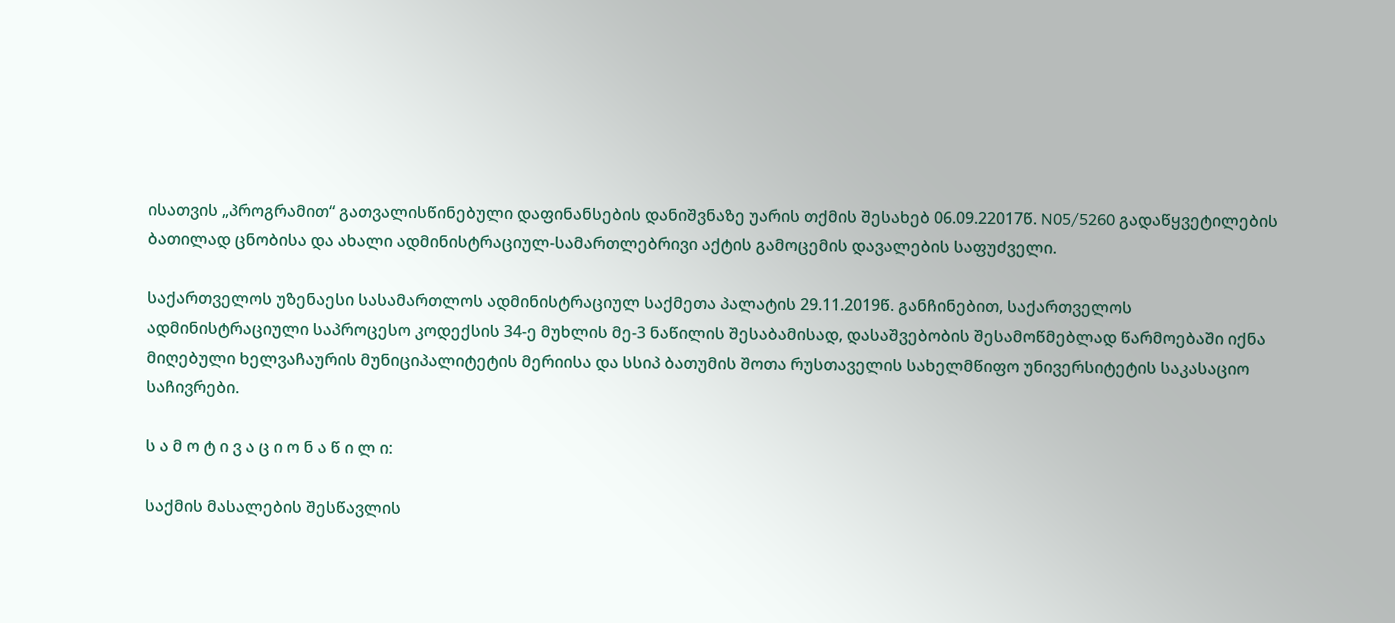ისათვის „პროგრამით“ გათვალისწინებული დაფინანსების დანიშვნაზე უარის თქმის შესახებ 06.09.22017წ. N05/5260 გადაწყვეტილების ბათილად ცნობისა და ახალი ადმინისტრაციულ-სამართლებრივი აქტის გამოცემის დავალების საფუძველი.

საქართველოს უზენაესი სასამართლოს ადმინისტრაციულ საქმეთა პალატის 29.11.2019წ. განჩინებით, საქართველოს ადმინისტრაციული საპროცესო კოდექსის 34-ე მუხლის მე-3 ნაწილის შესაბამისად, დასაშვებობის შესამოწმებლად წარმოებაში იქნა მიღებული ხელვაჩაურის მუნიციპალიტეტის მერიისა და სსიპ ბათუმის შოთა რუსთაველის სახელმწიფო უნივერსიტეტის საკასაციო საჩივრები.

ს ა მ ო ტ ი ვ ა ც ი ო ნ ა წ ი ლ ი:

საქმის მასალების შესწავლის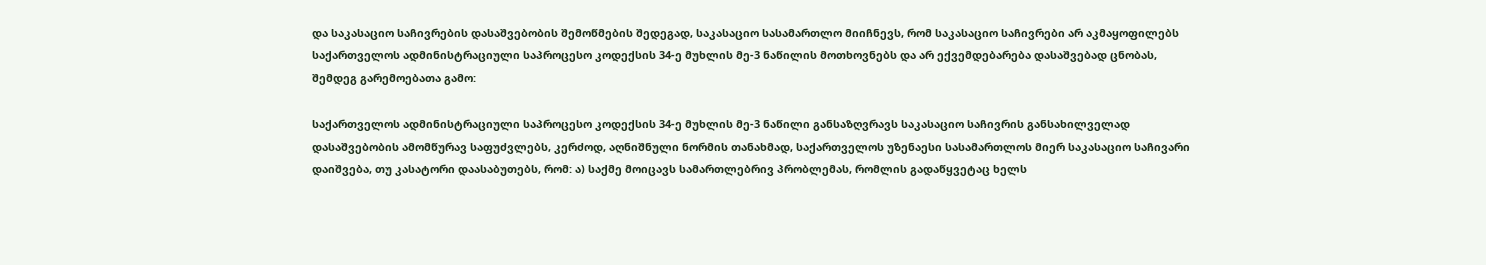და საკასაციო საჩივრების დასაშვებობის შემოწმების შედეგად, საკასაციო სასამართლო მიიჩნევს, რომ საკასაციო საჩივრები არ აკმაყოფილებს საქართველოს ადმინისტრაციული საპროცესო კოდექსის 34-ე მუხლის მე-3 ნაწილის მოთხოვნებს და არ ექვემდებარება დასაშვებად ცნობას, შემდეგ გარემოებათა გამო:

საქართველოს ადმინისტრაციული საპროცესო კოდექსის 34-ე მუხლის მე-3 ნაწილი განსაზღვრავს საკასაციო საჩივრის განსახილველად დასაშვებობის ამომწურავ საფუძვლებს, კერძოდ, აღნიშნული ნორმის თანახმად, საქართველოს უზენაესი სასამართლოს მიერ საკასაციო საჩივარი დაიშვება, თუ კასატორი დაასაბუთებს, რომ: ა) საქმე მოიცავს სამართლებრივ პრობლემას, რომლის გადაწყვეტაც ხელს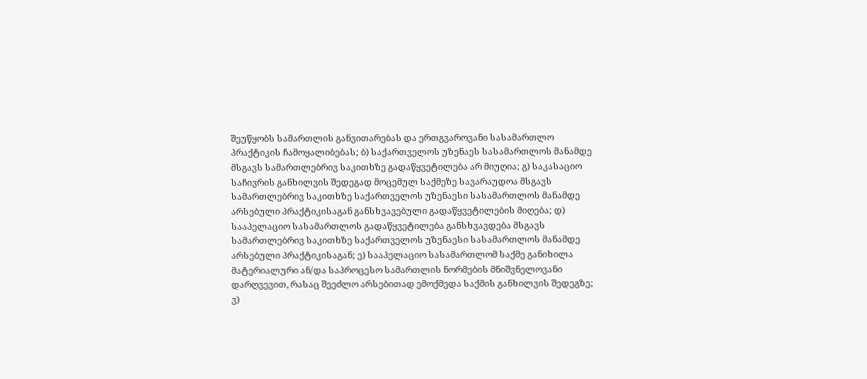შეუწყობს სამართლის განვითარებას და ერთგვაროვანი სასამართლო პრაქტიკის ჩამოყალიბებას; ბ) საქართველოს უზენაეს სასამართლოს მანამდე მსგავს სამართლებრივ საკითხზე გადაწყვეტილება არ მიუღია; გ) საკასაციო საჩივრის განხილვის შედეგად მოცემულ საქმეზე სავარაუდოა მსგავს სამართლებრივ საკითხზე საქართველოს უზენაესი სასამართლოს მანამდე არსებული პრაქტიკისაგან განსხვავებული გადაწყვეტილების მიღება; დ) სააპელაციო სასამართლოს გადაწყვეტილება განსხვავდება მსგავს სამართლებრივ საკითხზე საქართველოს უზენაესი სასამართლოს მანამდე არსებული პრაქტიკისაგან; ე) სააპელაციო სასამართლომ საქმე განიხილა მატერიალური ან/და საპროცესო სამართლის ნორმების მნიშვნელოვანი დარღვევით, რასაც შეეძლო არსებითად ემოქმედა საქმის განხილვის შედეგზე; ვ)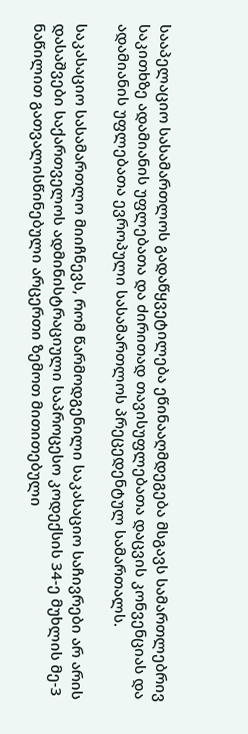სააპელაციო სასამართლოს გადაწყვეტილება ეწინააღმდეგება მსგავს სამართლებრივ საკითხზე ადამიანის უფლებათა და ძირითად თავისუფლებათა დაცვის კონვენციას და ადამიანის უფლებათა ევროპული სასამართლოს პრეცედენტულ სამართალს.

საკასაციო სასამართლო მიიჩნევს, რომ წარმოდგენილი საკასაციო საჩივრები არ არის დასაშვები საქართველოს ადმინისტრაციული საპროცესო კოდექსის 34-ე მუხლის მე-3 ნაწილით გათვალისწინებული არცერთი ზემოთ მითითებული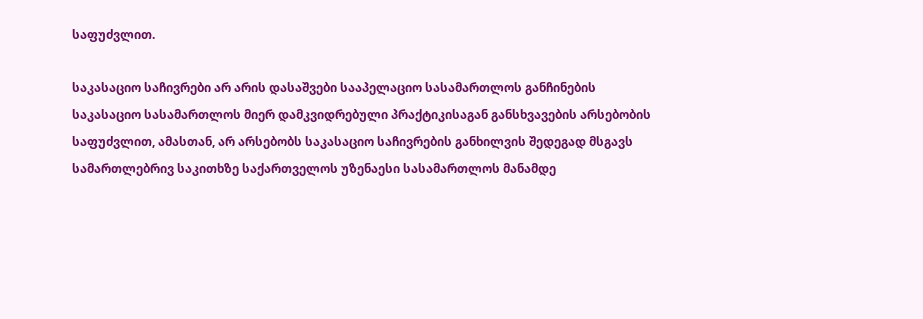საფუძვლით.

საკასაციო საჩივრები არ არის დასაშვები სააპელაციო სასამართლოს განჩინების საკასაციო სასამართლოს მიერ დამკვიდრებული პრაქტიკისაგან განსხვავების არსებობის საფუძვლით, ამასთან, არ არსებობს საკასაციო საჩივრების განხილვის შედეგად მსგავს სამართლებრივ საკითხზე საქართველოს უზენაესი სასამართლოს მანამდე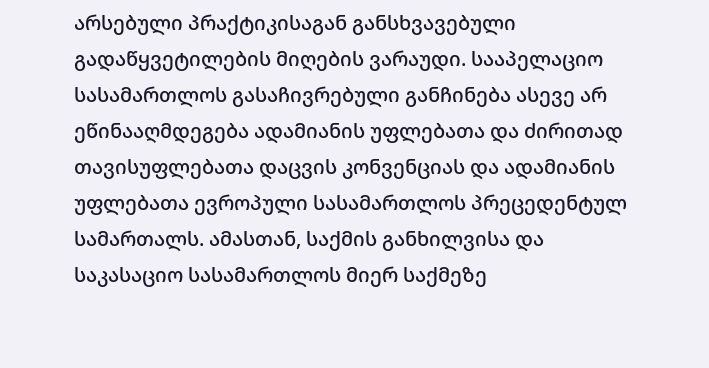არსებული პრაქტიკისაგან განსხვავებული გადაწყვეტილების მიღების ვარაუდი. სააპელაციო სასამართლოს გასაჩივრებული განჩინება ასევე არ ეწინააღმდეგება ადამიანის უფლებათა და ძირითად თავისუფლებათა დაცვის კონვენციას და ადამიანის უფლებათა ევროპული სასამართლოს პრეცედენტულ სამართალს. ამასთან, საქმის განხილვისა და საკასაციო სასამართლოს მიერ საქმეზე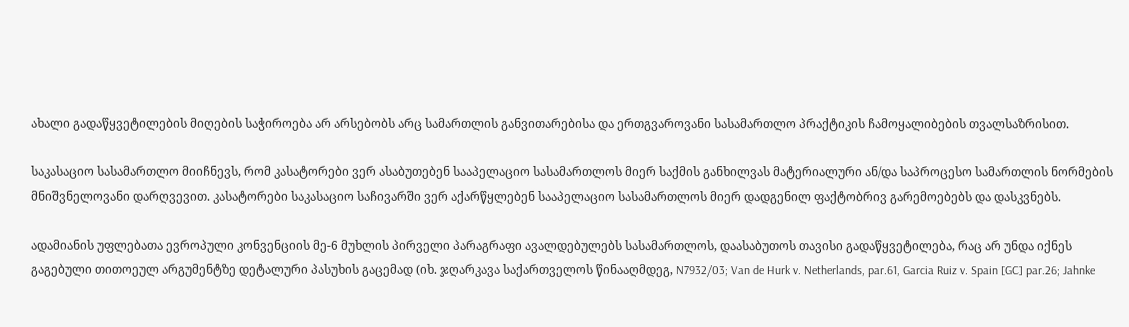ახალი გადაწყვეტილების მიღების საჭიროება არ არსებობს არც სამართლის განვითარებისა და ერთგვაროვანი სასამართლო პრაქტიკის ჩამოყალიბების თვალსაზრისით.

საკასაციო სასამართლო მიიჩნევს, რომ კასატორები ვერ ასაბუთებენ სააპელაციო სასამართლოს მიერ საქმის განხილვას მატერიალური ან/და საპროცესო სამართლის ნორმების მნიშვნელოვანი დარღვევით. კასატორები საკასაციო საჩივარში ვერ აქარწყლებენ სააპელაციო სასამართლოს მიერ დადგენილ ფაქტობრივ გარემოებებს და დასკვნებს.

ადამიანის უფლებათა ევროპული კონვენციის მე-6 მუხლის პირველი პარაგრაფი ავალდებულებს სასამართლოს, დაასაბუთოს თავისი გადაწყვეტილება, რაც არ უნდა იქნეს გაგებული თითოეულ არგუმენტზე დეტალური პასუხის გაცემად (იხ. ჯღარკავა საქართველოს წინააღმდეგ, N7932/03; Van de Hurk v. Netherlands, par.61, Garcia Ruiz v. Spain [GC] par.26; Jahnke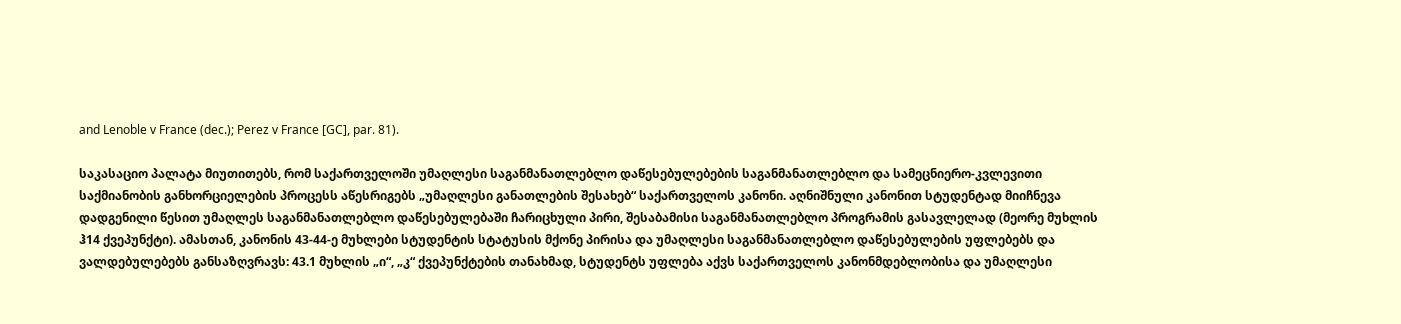and Lenoble v France (dec.); Perez v France [GC], par. 81).

საკასაციო პალატა მიუთითებს, რომ საქართველოში უმაღლესი საგანმანათლებლო დაწესებულებების საგანმანათლებლო და სამეცნიერო-კვლევითი საქმიანობის განხორციელების პროცესს აწესრიგებს „უმაღლესი განათლების შესახებ“ საქართველოს კანონი. აღნიშნული კანონით სტუდენტად მიიჩნევა დადგენილი წესით უმაღლეს საგანმანათლებლო დაწესებულებაში ჩარიცხული პირი, შესაბამისი საგანმანათლებლო პროგრამის გასავლელად (მეორე მუხლის ჰ14 ქვეპუნქტი). ამასთან, კანონის 43-44-ე მუხლები სტუდენტის სტატუსის მქონე პირისა და უმაღლესი საგანმანათლებლო დაწესებულების უფლებებს და ვალდებულებებს განსაზღვრავს: 43.1 მუხლის „ი“, „კ“ ქვეპუნქტების თანახმად, სტუდენტს უფლება აქვს საქართველოს კანონმდებლობისა და უმაღლესი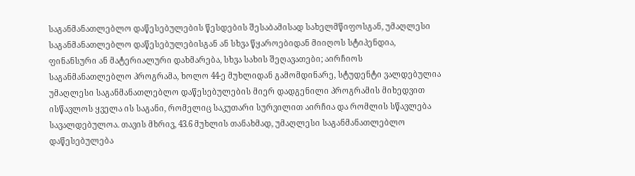საგანმანათლებლო დაწესებულების წესდების შესაბამისად სახელმწიფოსგან, უმაღლესი საგანმანათლებლო დაწესებულებისგან ან სხვა წყაროებიდან მიიღოს სტიპენდია, ფინანსური ან მატერიალური დახმარება, სხვა სახის შეღავათები; აირჩიოს საგანმანათლებლო პროგრამა, ხოლო 44-ე მუხლიდან გამომდინარე, სტუდენტი ვალდებულია უმაღლესი საგანმანათლებლო დაწესებულების მიერ დადგენილი პროგრამის მიხედვით ისწავლოს ყველა ის საგანი, რომელიც საკუთარი სურვილით აირჩია და რომლის სწავლება სავალდებულოა. თავის მხრივ, 43.6 მუხლის თანახმად, უმაღლესი საგანმანათლებლო დაწესებულება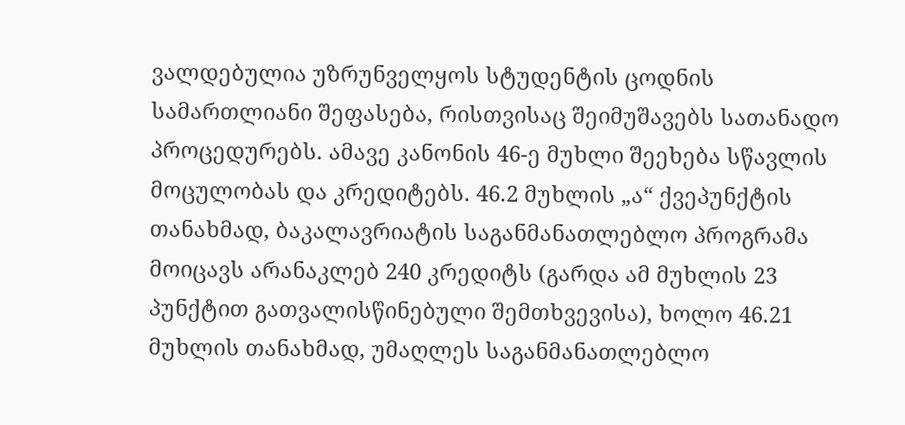ვალდებულია უზრუნველყოს სტუდენტის ცოდნის სამართლიანი შეფასება, რისთვისაც შეიმუშავებს სათანადო პროცედურებს. ამავე კანონის 46-ე მუხლი შეეხება სწავლის მოცულობას და კრედიტებს. 46.2 მუხლის „ა“ ქვეპუნქტის თანახმად, ბაკალავრიატის საგანმანათლებლო პროგრამა მოიცავს არანაკლებ 240 კრედიტს (გარდა ამ მუხლის 23 პუნქტით გათვალისწინებული შემთხვევისა), ხოლო 46.21 მუხლის თანახმად, უმაღლეს საგანმანათლებლო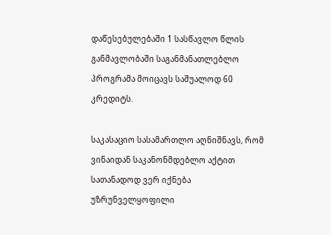დაწესებულებაში 1 სასწავლო წლის განმავლობაში საგანმანათლებლო პროგრამა მოიცავს საშუალოდ 60 კრედიტს.

საკასაციო სასამართლო აღნიშნავს, რომ ვინაიდან საკანონმდებლო აქტით სათანადოდ ვერ იქნება უზრუნველყოფილი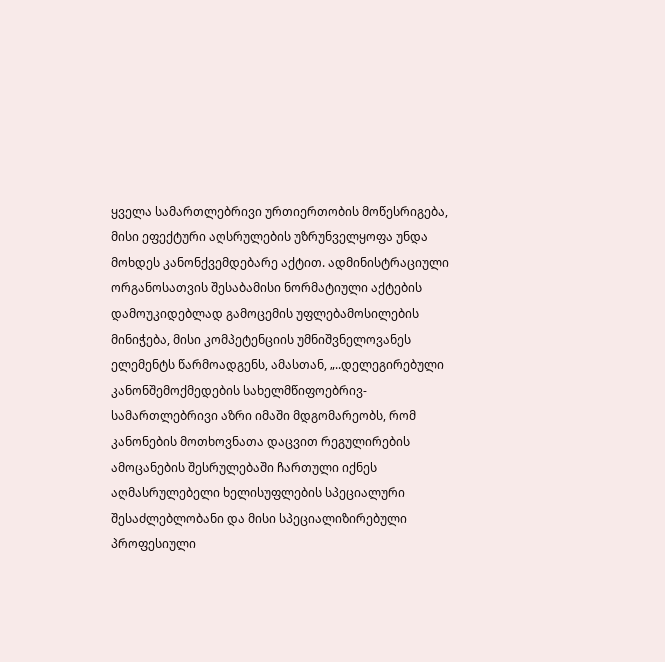ყველა სამართლებრივი ურთიერთობის მოწესრიგება, მისი ეფექტური აღსრულების უზრუნველყოფა უნდა მოხდეს კანონქვემდებარე აქტით. ადმინისტრაციული ორგანოსათვის შესაბამისი ნორმატიული აქტების დამოუკიდებლად გამოცემის უფლებამოსილების მინიჭება, მისი კომპეტენციის უმნიშვნელოვანეს ელემენტს წარმოადგენს, ამასთან, „..დელეგირებული კანონშემოქმედების სახელმწიფოებრივ-სამართლებრივი აზრი იმაში მდგომარეობს, რომ კანონების მოთხოვნათა დაცვით რეგულირების ამოცანების შესრულებაში ჩართული იქნეს აღმასრულებელი ხელისუფლების სპეციალური შესაძლებლობანი და მისი სპეციალიზირებული პროფესიული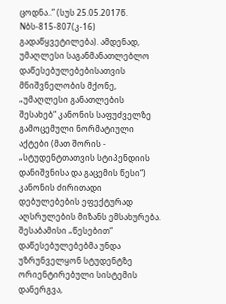ცოდნა..” (სუს 25.05.2017წ. Nბს-815-807(კ-16) გადაწყვეტილება). ამდენად, უმაღლესი საგანმანათლებლო დაწესებულებებისათვის მნიშვნელობის მქონე, „უმაღლესი განათლების შესახებ“ კანონის საფუძველზე გამოცემული ნორმატიული აქტები (მათ შორის - „სტუდენტთათვის სტიპენდიის დანიშვნისა და გაცემის წესი“) კანონის ძირითადი დებულებების ეფექტურად აღსრულების მიზანს ემსახურება. შესაბამისი „წესებით“ დაწესებულებებმა უნდა უზრუნველყონ სტუდენტზე ორიენტირებული სისტემის დანერგვა,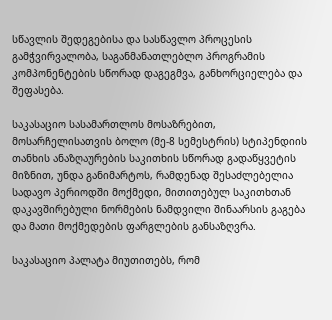სწავლის შედეგებისა და სასწავლო პროცესის გამჭვირვალობა, საგანმანათლებლო პროგრამის კომპონენტების სწორად დაგეგმვა, განხორციელება და შეფასება.

საკასაციო სასამართლოს მოსაზრებით, მოსარჩელისათვის ბოლო (მე-8 სემესტრის) სტიპენდიის თანხის ანაზღაურების საკითხის სწორად გადაწყვეტის მიზნით, უნდა განიმარტოს, რამდენად შესაძლებელია სადავო პერიოდში მოქმედი, მითითებულ საკითხთან დაკავშირებული ნორმების ნამდვილი შინაარსის გაგება და მათი მოქმედების ფარგლების განსაზღვრა.

საკასაციო პალატა მიუთითებს, რომ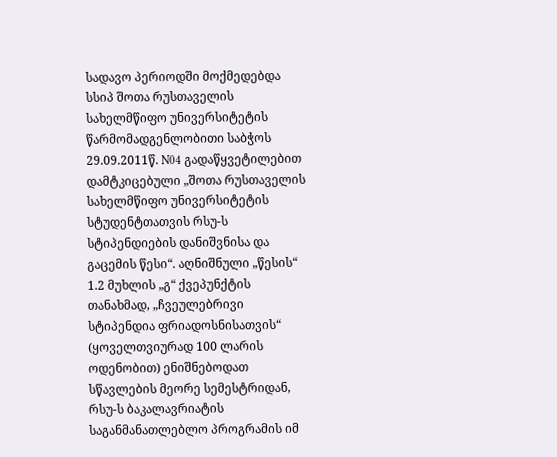სადავო პერიოდში მოქმედებდა სსიპ შოთა რუსთაველის სახელმწიფო უნივერსიტეტის წარმომადგენლობითი საბჭოს 29.09.2011წ. N04 გადაწყვეტილებით დამტკიცებული „შოთა რუსთაველის სახელმწიფო უნივერსიტეტის სტუდენტთათვის რსუ-ს სტიპენდიების დანიშვნისა და გაცემის წესი“. აღნიშნული „წესის“ 1.2 მუხლის „გ“ ქვეპუნქტის თანახმად, „ჩვეულებრივი სტიპენდია ფრიადოსნისათვის“ (ყოველთვიურად 100 ლარის ოდენობით) ენიშნებოდათ სწავლების მეორე სემესტრიდან, რსუ-ს ბაკალავრიატის საგანმანათლებლო პროგრამის იმ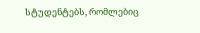სტუდენტებს, რომლებიც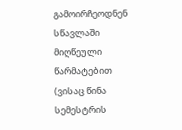გამოირჩეოდნენ სწავლაში მიღწეული წარმატებით (ვისაც წინა სემესტრის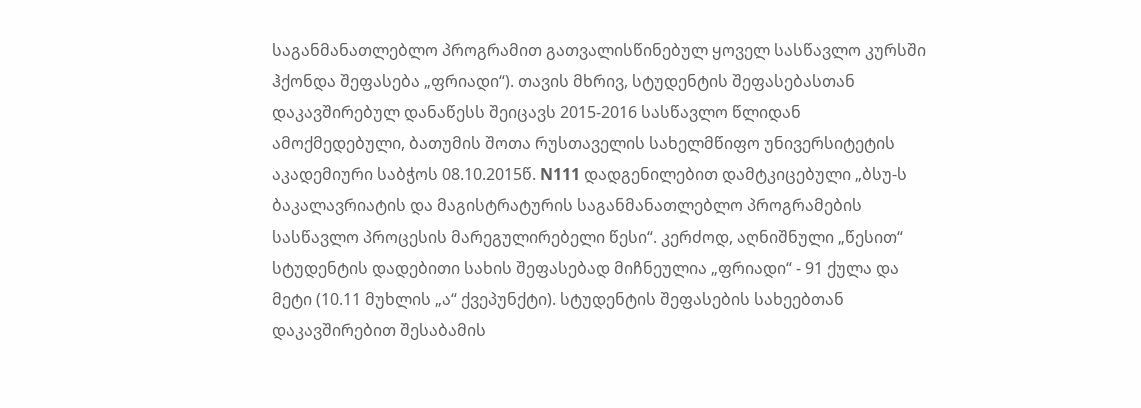საგანმანათლებლო პროგრამით გათვალისწინებულ ყოველ სასწავლო კურსში ჰქონდა შეფასება „ფრიადი“). თავის მხრივ, სტუდენტის შეფასებასთან დაკავშირებულ დანაწესს შეიცავს 2015-2016 სასწავლო წლიდან ამოქმედებული, ბათუმის შოთა რუსთაველის სახელმწიფო უნივერსიტეტის აკადემიური საბჭოს 08.10.2015წ. N111 დადგენილებით დამტკიცებული „ბსუ-ს ბაკალავრიატის და მაგისტრატურის საგანმანათლებლო პროგრამების სასწავლო პროცესის მარეგულირებელი წესი“. კერძოდ, აღნიშნული „წესით“ სტუდენტის დადებითი სახის შეფასებად მიჩნეულია „ფრიადი“ - 91 ქულა და მეტი (10.11 მუხლის „ა“ ქვეპუნქტი). სტუდენტის შეფასების სახეებთან დაკავშირებით შესაბამის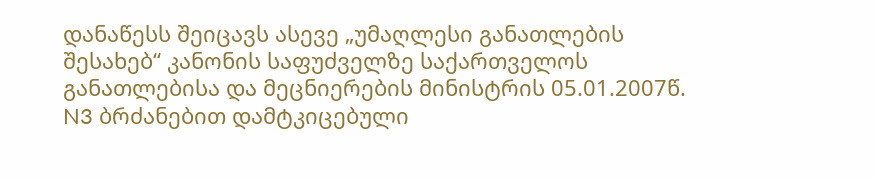დანაწესს შეიცავს ასევე „უმაღლესი განათლების შესახებ“ კანონის საფუძველზე საქართველოს განათლებისა და მეცნიერების მინისტრის 05.01.2007წ. N3 ბრძანებით დამტკიცებული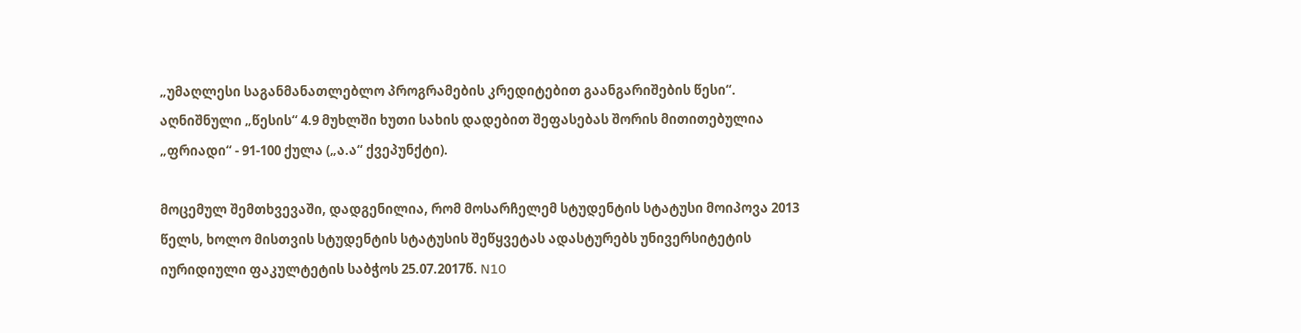„უმაღლესი საგანმანათლებლო პროგრამების კრედიტებით გაანგარიშების წესი“. აღნიშნული „წესის“ 4.9 მუხლში ხუთი სახის დადებით შეფასებას შორის მითითებულია „ფრიადი“ - 91-100 ქულა („ა.ა“ ქვეპუნქტი).

მოცემულ შემთხვევაში, დადგენილია, რომ მოსარჩელემ სტუდენტის სტატუსი მოიპოვა 2013 წელს, ხოლო მისთვის სტუდენტის სტატუსის შეწყვეტას ადასტურებს უნივერსიტეტის იურიდიული ფაკულტეტის საბჭოს 25.07.2017წ. N10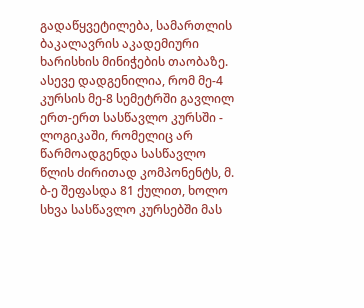გადაწყვეტილება, სამართლის ბაკალავრის აკადემიური ხარისხის მინიჭების თაობაზე. ასევე დადგენილია, რომ მე-4 კურსის მე-8 სემეტრში გავლილ ერთ-ერთ სასწავლო კურსში - ლოგიკაში, რომელიც არ წარმოადგენდა სასწავლო წლის ძირითად კომპონენტს, მ. ბ-ე შეფასდა 81 ქულით, ხოლო სხვა სასწავლო კურსებში მას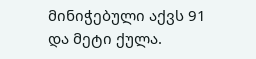მინიჭებული აქვს 91 და მეტი ქულა.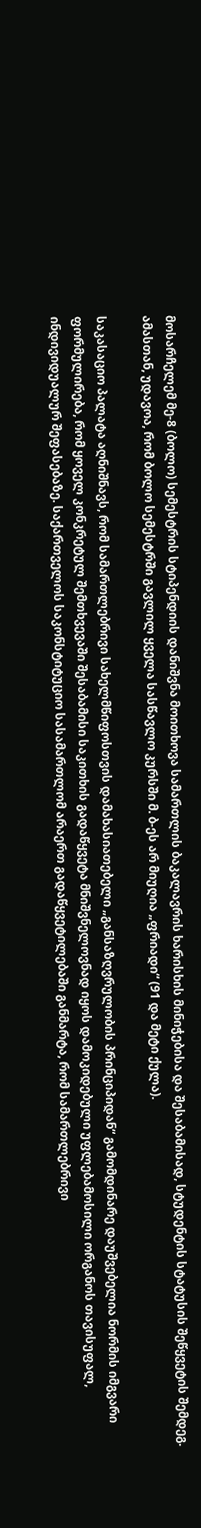მოსარჩელემ მე-8 (ბოლო) სემესტრის სტიპენდიის დანიშვნა მოითხოვა სამართლის ბაკალავრის ხარისხის მინიჭებისა და შესაბამისად, სტუდენტის სტატუსის შეწყვეტის შემდეგ. ამასთან, უდავოა, რომ ბოლო სემესტრში გავლილ ყველა სასწავლო კურსში მ. ბ-ეს არ მიუღია „ფრიადი“ (91 და მეტი ქულა).

საკასაციო პალატა აღნიშნავს, რომ სამართლებრივი სახელმწიფოსთვის დამახასიათებელი „განსაზღვრულობის პრინციპიდან“ გამომდინარე დაუშვებელია ნორმის იმგვარი ფორმულირება, რომ ყოველ კონკრეტულ შემთხვევაში შესაბამისი საკითხის გადაწყვეტა მნიშვნელოვნად იყოს დამოკიდებული უფლებამოსილი ორგანოს თავისუფალ, ინდივიდუალურ შეფასებაზე. საქართველოს საკონსტიტუციო სასამართლომ არაერთ გადაწყვეტილებაში განმარტა, რომ სამართლებრივი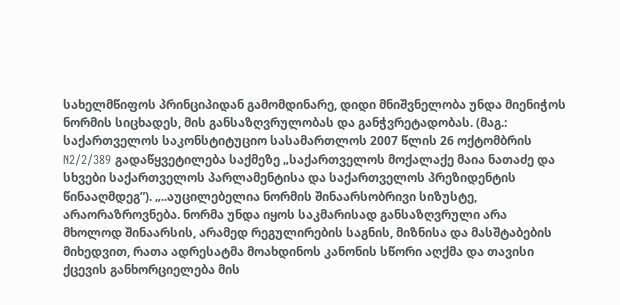სახელმწიფოს პრინციპიდან გამომდინარე, დიდი მნიშვნელობა უნდა მიენიჭოს ნორმის სიცხადეს, მის განსაზღვრულობას და განჭვრეტადობას. (მაგ.: საქართველოს საკონსტიტუციო სასამართლოს 2007 წლის 26 ოქტომბრის N2/2/389 გადაწყვეტილება საქმეზე „საქართველოს მოქალაქე მაია ნათაძე და სხვები საქართველოს პარლამენტისა და საქართველოს პრეზიდენტის წინააღმდეგ”). „..აუცილებელია ნორმის შინაარსობრივი სიზუსტე, არაორაზროვნება. ნორმა უნდა იყოს საკმარისად განსაზღვრული არა მხოლოდ შინაარსის, არამედ რეგულირების საგნის, მიზნისა და მასშტაბების მიხედვით, რათა ადრესატმა მოახდინოს კანონის სწორი აღქმა და თავისი ქცევის განხორციელება მის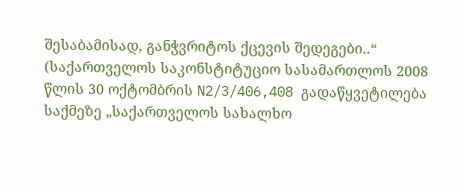შესაბამისად, განჭვრიტოს ქცევის შედეგები..“ (საქართველოს საკონსტიტუციო სასამართლოს 2008 წლის 30 ოქტომბრის N2/3/406,408 გადაწყვეტილება საქმეზე „საქართველოს სახალხო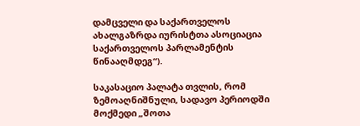დამცველი და საქართველოს ახალგაზრდა იურისტთა ასოციაცია საქართველოს პარლამენტის წინააღმდეგ“).

საკასაციო პალატა თვლის, რომ ზემოაღნიშნული, სადავო პერიოდში მოქმედი „შოთა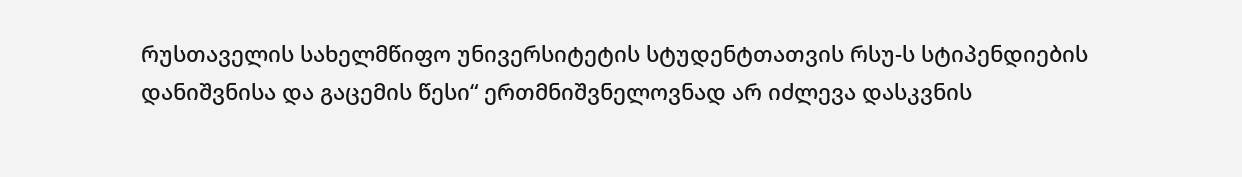რუსთაველის სახელმწიფო უნივერსიტეტის სტუდენტთათვის რსუ-ს სტიპენდიების დანიშვნისა და გაცემის წესი“ ერთმნიშვნელოვნად არ იძლევა დასკვნის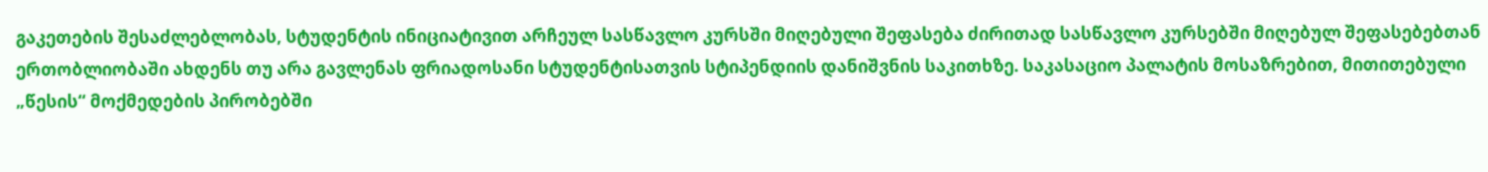გაკეთების შესაძლებლობას, სტუდენტის ინიციატივით არჩეულ სასწავლო კურსში მიღებული შეფასება ძირითად სასწავლო კურსებში მიღებულ შეფასებებთან ერთობლიობაში ახდენს თუ არა გავლენას ფრიადოსანი სტუდენტისათვის სტიპენდიის დანიშვნის საკითხზე. საკასაციო პალატის მოსაზრებით, მითითებული „წესის“ მოქმედების პირობებში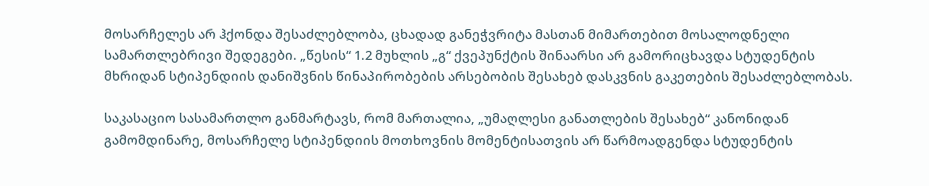მოსარჩელეს არ ჰქონდა შესაძლებლობა, ცხადად განეჭვრიტა მასთან მიმართებით მოსალოდნელი სამართლებრივი შედეგები. „წესის“ 1.2 მუხლის „გ“ ქვეპუნქტის შინაარსი არ გამორიცხავდა სტუდენტის მხრიდან სტიპენდიის დანიშვნის წინაპირობების არსებობის შესახებ დასკვნის გაკეთების შესაძლებლობას.

საკასაციო სასამართლო განმარტავს, რომ მართალია, „უმაღლესი განათლების შესახებ“ კანონიდან გამომდინარე, მოსარჩელე სტიპენდიის მოთხოვნის მომენტისათვის არ წარმოადგენდა სტუდენტის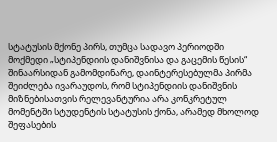სტატუსის მქონე პირს, თუმცა სადავო პერიოდში მოქმედი „სტიპენდიის დანიშვნისა და გაცემის წესის“ შინაარსიდან გამომდინარე, დაინტერესებულმა პირმა შეიძლება ივარაუდოს, რომ სტიპენდიის დანიშვნის მიზნებისათვის რელევანტურია არა კონკრეტულ მომენტში სტუდენტის სტატუსის ქონა, არამედ მხოლოდ შეფასების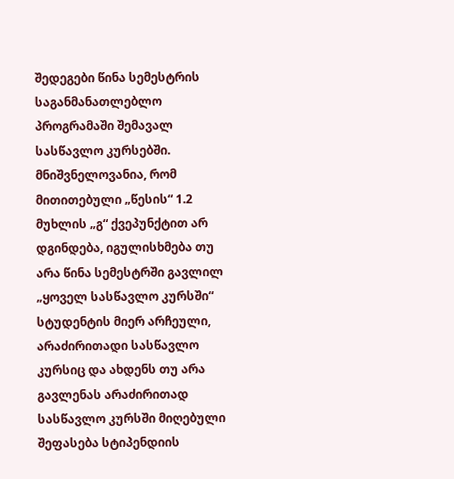შედეგები წინა სემესტრის საგანმანათლებლო პროგრამაში შემავალ სასწავლო კურსებში. მნიშვნელოვანია, რომ მითითებული „წესის“ 1.2 მუხლის „გ“ ქვეპუნქტით არ დგინდება, იგულისხმება თუ არა წინა სემესტრში გავლილ „ყოველ სასწავლო კურსში“ სტუდენტის მიერ არჩეული, არაძირითადი სასწავლო კურსიც და ახდენს თუ არა გავლენას არაძირითად სასწავლო კურსში მიღებული შეფასება სტიპენდიის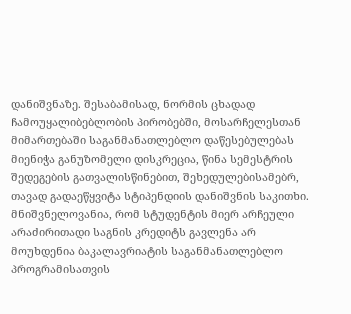დანიშვნაზე. შესაბამისად, ნორმის ცხადად ჩამოუყალიბებლობის პირობებში, მოსარჩელესთან მიმართებაში საგანმანათლებლო დაწესებულებას მიენიჭა განუზომელი დისკრეცია, წინა სემესტრის შედეგების გათვალისწინებით, შეხედულებისამებრ, თავად გადაეწყვიტა სტიპენდიის დანიშვნის საკითხი. მნიშვნელოვანია, რომ სტუდენტის მიერ არჩეული არაძირითადი საგნის კრედიტს გავლენა არ მოუხდენია ბაკალავრიატის საგანმანათლებლო პროგრამისათვის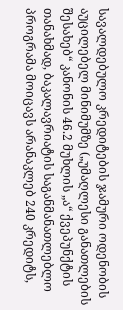სავალდებულო კრედიტების ჯამური ოდენობის აუცილებელ მინიმუმზე („უმაღლესი განათლების შესახებ“ კანონის 46.2 მუხლის „ა“ ქვეპუნქტის თანახმად, ბაკალავრიატის საგანმანათლებლო პროგრამა მოიცავს არანაკლებ 240 კრედიტს,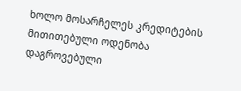ხოლო მოსარჩელეს კრედიტების მითითებული ოდენობა დაგროვებული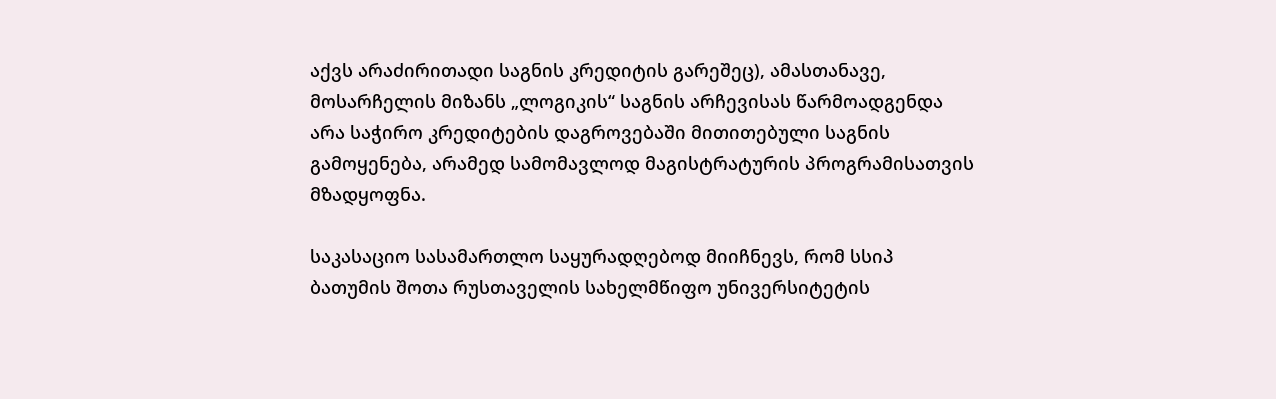აქვს არაძირითადი საგნის კრედიტის გარეშეც), ამასთანავე, მოსარჩელის მიზანს „ლოგიკის“ საგნის არჩევისას წარმოადგენდა არა საჭირო კრედიტების დაგროვებაში მითითებული საგნის გამოყენება, არამედ სამომავლოდ მაგისტრატურის პროგრამისათვის მზადყოფნა.

საკასაციო სასამართლო საყურადღებოდ მიიჩნევს, რომ სსიპ ბათუმის შოთა რუსთაველის სახელმწიფო უნივერსიტეტის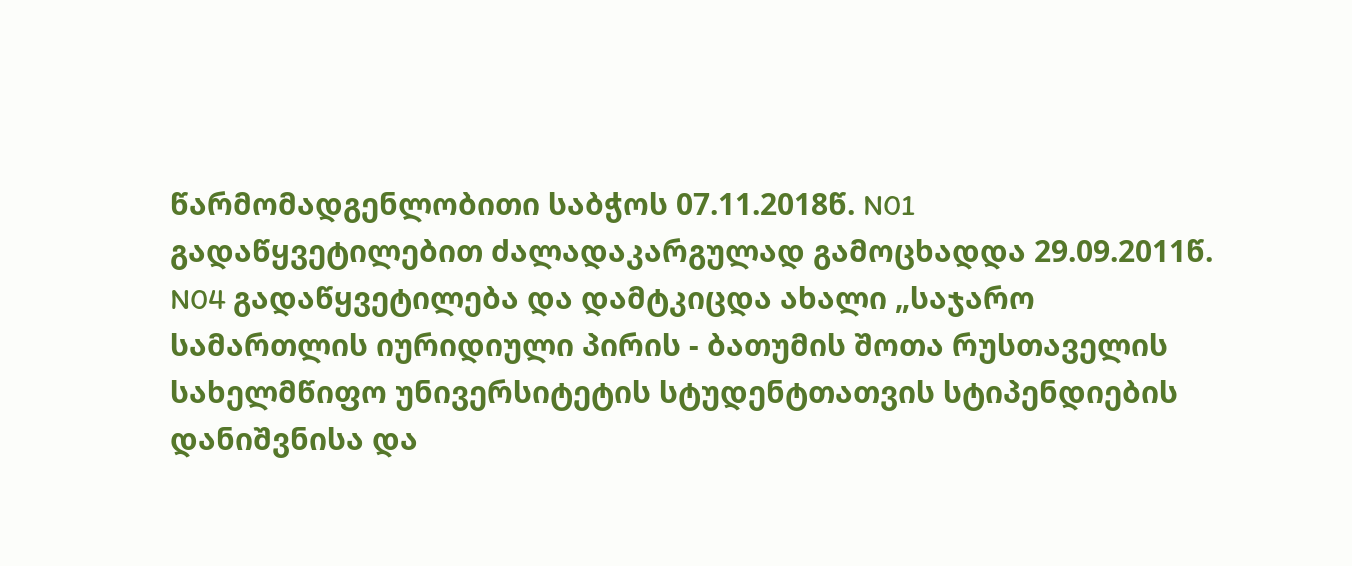წარმომადგენლობითი საბჭოს 07.11.2018წ. N01 გადაწყვეტილებით ძალადაკარგულად გამოცხადდა 29.09.2011წ. N04 გადაწყვეტილება და დამტკიცდა ახალი „საჯარო სამართლის იურიდიული პირის - ბათუმის შოთა რუსთაველის სახელმწიფო უნივერსიტეტის სტუდენტთათვის სტიპენდიების დანიშვნისა და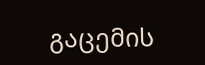გაცემის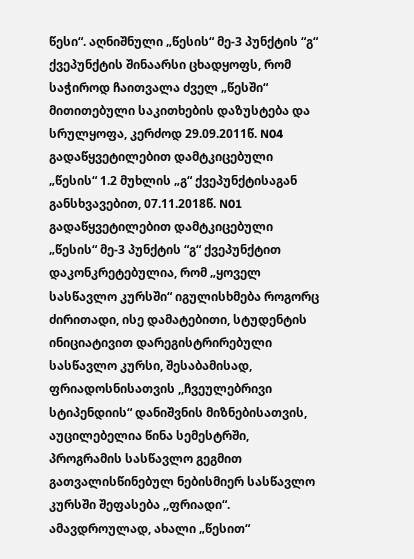წესი“. აღნიშნული „წესის“ მე-3 პუნქტის “გ“ ქვეპუნქტის შინაარსი ცხადყოფს, რომ საჭიროდ ჩაითვალა ძველ „წესში“ მითითებული საკითხების დაზუსტება და სრულყოფა, კერძოდ 29.09.2011წ. N04 გადაწყვეტილებით დამტკიცებული „წესის“ 1.2 მუხლის „გ“ ქვეპუნქტისაგან განსხვავებით, 07.11.2018წ. N01 გადაწყვეტილებით დამტკიცებული „წესის“ მე-3 პუნქტის “გ“ ქვეპუნქტით დაკონკრეტებულია, რომ „ყოველ სასწავლო კურსში“ იგულისხმება როგორც ძირითადი, ისე დამატებითი, სტუდენტის ინიციატივით დარეგისტრირებული სასწავლო კურსი, შესაბამისად, ფრიადოსნისათვის ,,ჩვეულებრივი სტიპენდიის“ დანიშვნის მიზნებისათვის, აუცილებელია წინა სემესტრში, პროგრამის სასწავლო გეგმით გათვალისწინებულ ნებისმიერ სასწავლო კურსში შეფასება ,,ფრიადი“. ამავდროულად, ახალი „წესით“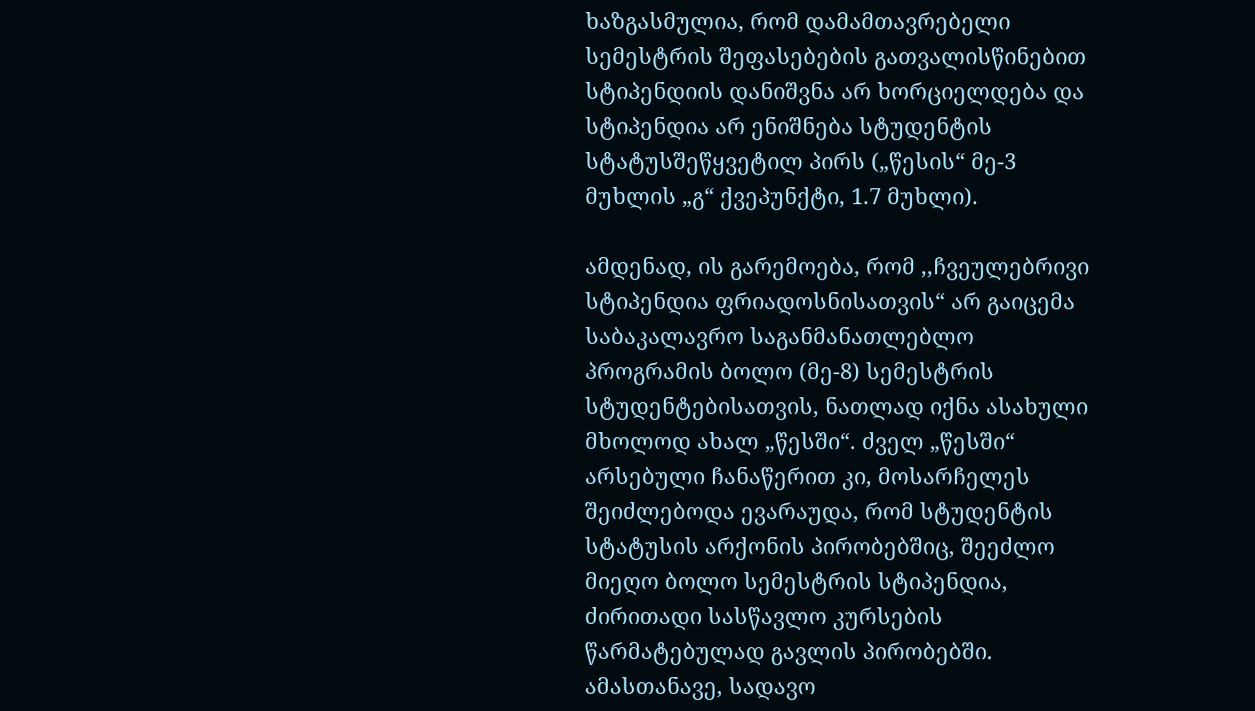ხაზგასმულია, რომ დამამთავრებელი სემესტრის შეფასებების გათვალისწინებით სტიპენდიის დანიშვნა არ ხორციელდება და სტიპენდია არ ენიშნება სტუდენტის სტატუსშეწყვეტილ პირს („წესის“ მე-3 მუხლის „გ“ ქვეპუნქტი, 1.7 მუხლი).

ამდენად, ის გარემოება, რომ ,,ჩვეულებრივი სტიპენდია ფრიადოსნისათვის“ არ გაიცემა საბაკალავრო საგანმანათლებლო პროგრამის ბოლო (მე-8) სემესტრის სტუდენტებისათვის, ნათლად იქნა ასახული მხოლოდ ახალ „წესში“. ძველ „წესში“ არსებული ჩანაწერით კი, მოსარჩელეს შეიძლებოდა ევარაუდა, რომ სტუდენტის სტატუსის არქონის პირობებშიც, შეეძლო მიეღო ბოლო სემესტრის სტიპენდია, ძირითადი სასწავლო კურსების წარმატებულად გავლის პირობებში. ამასთანავე, სადავო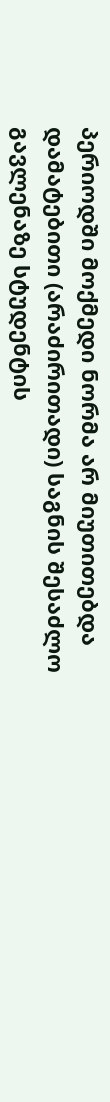პერიოდში მოქმედი ნორმა არ მიუთითებდა დამატებითი (არაძირითადი) საგნის შესაძლო გავლენაზე სტუდენტის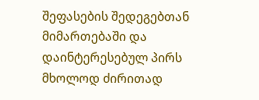შეფასების შედეგებთან მიმართებაში და დაინტერესებულ პირს მხოლოდ ძირითად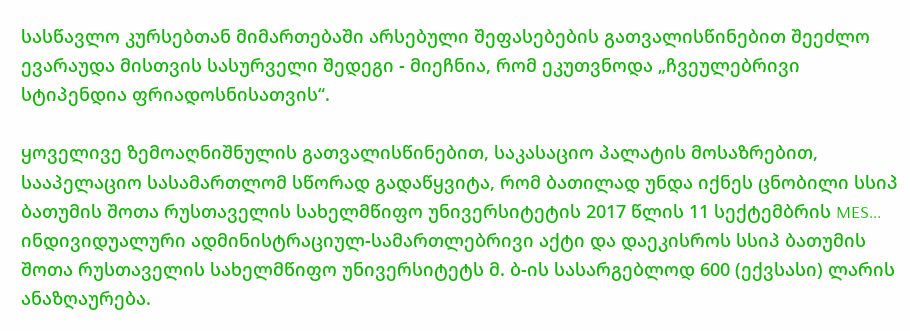სასწავლო კურსებთან მიმართებაში არსებული შეფასებების გათვალისწინებით შეეძლო ევარაუდა მისთვის სასურველი შედეგი - მიეჩნია, რომ ეკუთვნოდა „ჩვეულებრივი სტიპენდია ფრიადოსნისათვის“.

ყოველივე ზემოაღნიშნულის გათვალისწინებით, საკასაციო პალატის მოსაზრებით, სააპელაციო სასამართლომ სწორად გადაწყვიტა, რომ ბათილად უნდა იქნეს ცნობილი სსიპ ბათუმის შოთა რუსთაველის სახელმწიფო უნივერსიტეტის 2017 წლის 11 სექტემბრის MES... ინდივიდუალური ადმინისტრაციულ-სამართლებრივი აქტი და დაეკისროს სსიპ ბათუმის შოთა რუსთაველის სახელმწიფო უნივერსიტეტს მ. ბ-ის სასარგებლოდ 600 (ექვსასი) ლარის ანაზღაურება.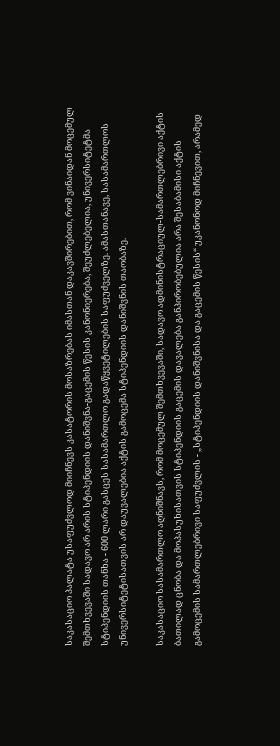საკასაციო პალატა უსაფუძვლოდ მიიჩნევს კასატორის მოსაზრებას იმასთან დაკავშირებით, რომ ვინაიდან მოცემულ შემთხვევაში სადავო არ არის სტიპენდიის დანიშვნა-გაცემის წესის კანონიერება, შეუძლებელია, უნივერსიტეტმა სტიპენდიის თანხა - 600 ლარი გასცეს სასამართლო გადაწყვეტილების საფუძველზე. ამასთანავე, სასამართლოს უნივერსიტეტისათვის არ დაუვალებია აქტის გამოცემა სტიპენდიის დანიშვნის თაობაზე.

საკასაციო სასამართლო აღნიშნავს, რომ მოცემულ შემთხვევაში, სადავო ადმინისტრაციულ-სამართლებრივი აქტის ბათილად ცნობა და მოპასუხისათვის სტიპენდიის გაცემის დავალება განპირობებულია არა შესაბამისი აქტის გამოცემის სამართლებრივი საფუძვლის - „სტიპენდიის დანიშვნისა და გაცემის წესის“ უკანონოდ მიჩნევით, არამედ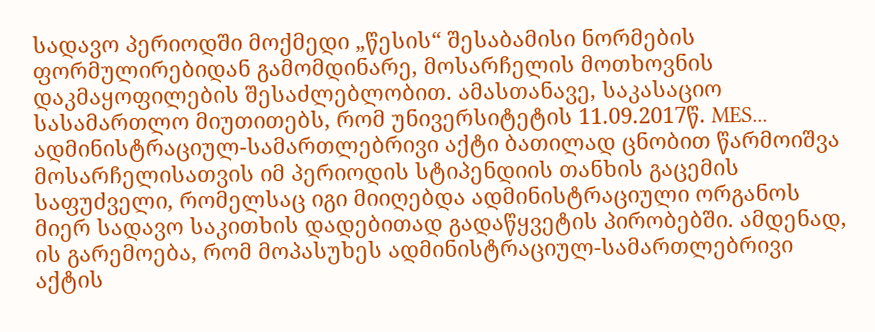სადავო პერიოდში მოქმედი „წესის“ შესაბამისი ნორმების ფორმულირებიდან გამომდინარე, მოსარჩელის მოთხოვნის დაკმაყოფილების შესაძლებლობით. ამასთანავე, საკასაციო სასამართლო მიუთითებს, რომ უნივერსიტეტის 11.09.2017წ. MES... ადმინისტრაციულ-სამართლებრივი აქტი ბათილად ცნობით წარმოიშვა მოსარჩელისათვის იმ პერიოდის სტიპენდიის თანხის გაცემის საფუძველი, რომელსაც იგი მიიღებდა ადმინისტრაციული ორგანოს მიერ სადავო საკითხის დადებითად გადაწყვეტის პირობებში. ამდენად, ის გარემოება, რომ მოპასუხეს ადმინისტრაციულ-სამართლებრივი აქტის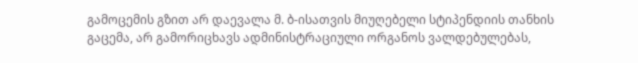გამოცემის გზით არ დაევალა მ. ბ-ისათვის მიუღებელი სტიპენდიის თანხის გაცემა, არ გამორიცხავს ადმინისტრაციული ორგანოს ვალდებულებას,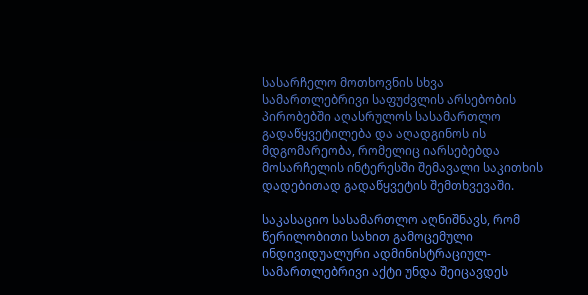სასარჩელო მოთხოვნის სხვა სამართლებრივი საფუძვლის არსებობის პირობებში აღასრულოს სასამართლო გადაწყვეტილება და აღადგინოს ის მდგომარეობა, რომელიც იარსებებდა მოსარჩელის ინტერესში შემავალი საკითხის დადებითად გადაწყვეტის შემთხვევაში.

საკასაციო სასამართლო აღნიშნავს, რომ წერილობითი სახით გამოცემული ინდივიდუალური ადმინისტრაციულ-სამართლებრივი აქტი უნდა შეიცავდეს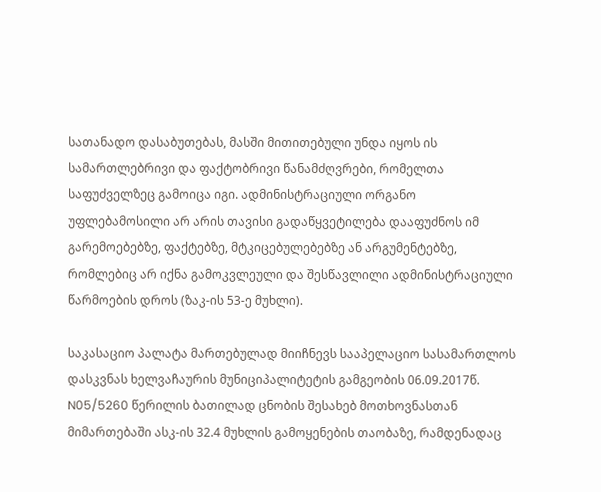სათანადო დასაბუთებას, მასში მითითებული უნდა იყოს ის სამართლებრივი და ფაქტობრივი წანამძღვრები, რომელთა საფუძველზეც გამოიცა იგი. ადმინისტრაციული ორგანო უფლებამოსილი არ არის თავისი გადაწყვეტილება დააფუძნოს იმ გარემოებებზე, ფაქტებზე, მტკიცებულებებზე ან არგუმენტებზე, რომლებიც არ იქნა გამოკვლეული და შესწავლილი ადმინისტრაციული წარმოების დროს (ზაკ-ის 53-ე მუხლი).

საკასაციო პალატა მართებულად მიიჩნევს სააპელაციო სასამართლოს დასკვნას ხელვაჩაურის მუნიციპალიტეტის გამგეობის 06.09.2017წ. N05/5260 წერილის ბათილად ცნობის შესახებ მოთხოვნასთან მიმართებაში ასკ-ის 32.4 მუხლის გამოყენების თაობაზე, რამდენადაც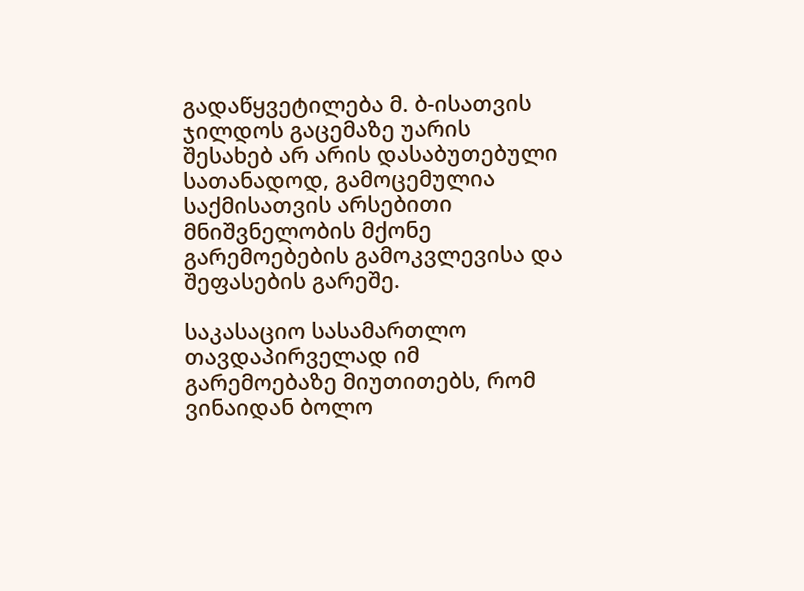გადაწყვეტილება მ. ბ-ისათვის ჯილდოს გაცემაზე უარის შესახებ არ არის დასაბუთებული სათანადოდ, გამოცემულია საქმისათვის არსებითი მნიშვნელობის მქონე გარემოებების გამოკვლევისა და შეფასების გარეშე.

საკასაციო სასამართლო თავდაპირველად იმ გარემოებაზე მიუთითებს, რომ ვინაიდან ბოლო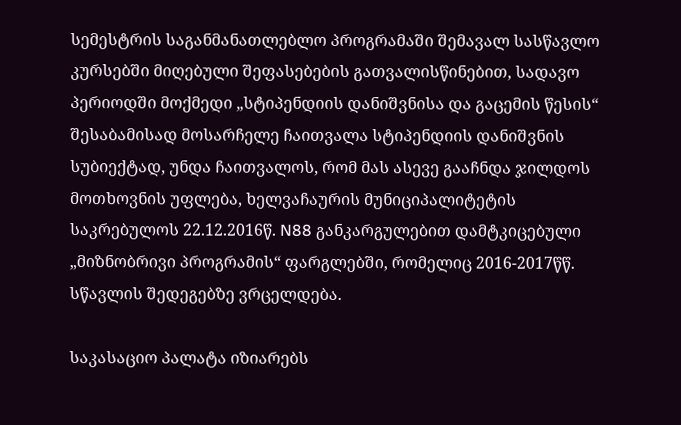სემესტრის საგანმანათლებლო პროგრამაში შემავალ სასწავლო კურსებში მიღებული შეფასებების გათვალისწინებით, სადავო პერიოდში მოქმედი „სტიპენდიის დანიშვნისა და გაცემის წესის“ შესაბამისად მოსარჩელე ჩაითვალა სტიპენდიის დანიშვნის სუბიექტად, უნდა ჩაითვალოს, რომ მას ასევე გააჩნდა ჯილდოს მოთხოვნის უფლება, ხელვაჩაურის მუნიციპალიტეტის საკრებულოს 22.12.2016წ. N88 განკარგულებით დამტკიცებული „მიზნობრივი პროგრამის“ ფარგლებში, რომელიც 2016-2017წწ. სწავლის შედეგებზე ვრცელდება.

საკასაციო პალატა იზიარებს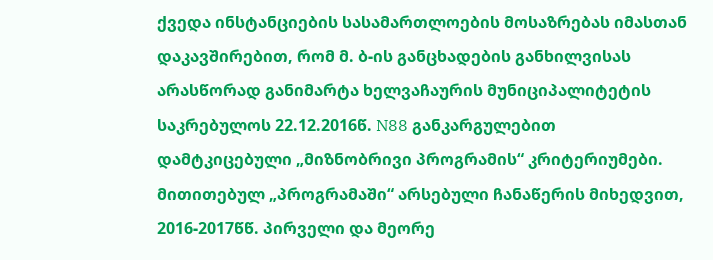ქვედა ინსტანციების სასამართლოების მოსაზრებას იმასთან დაკავშირებით, რომ მ. ბ-ის განცხადების განხილვისას არასწორად განიმარტა ხელვაჩაურის მუნიციპალიტეტის საკრებულოს 22.12.2016წ. N88 განკარგულებით დამტკიცებული „მიზნობრივი პროგრამის“ კრიტერიუმები. მითითებულ „პროგრამაში“ არსებული ჩანაწერის მიხედვით, 2016-2017წწ. პირველი და მეორე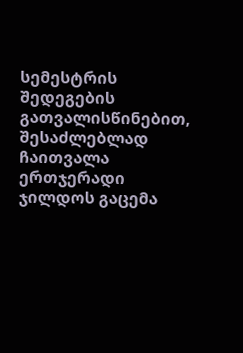სემესტრის შედეგების გათვალისწინებით, შესაძლებლად ჩაითვალა ერთჯერადი ჯილდოს გაცემა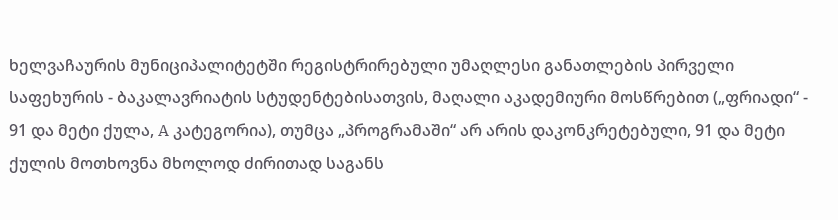ხელვაჩაურის მუნიციპალიტეტში რეგისტრირებული უმაღლესი განათლების პირველი საფეხურის - ბაკალავრიატის სტუდენტებისათვის, მაღალი აკადემიური მოსწრებით („ფრიადი“ - 91 და მეტი ქულა, A კატეგორია), თუმცა „პროგრამაში“ არ არის დაკონკრეტებული, 91 და მეტი ქულის მოთხოვნა მხოლოდ ძირითად საგანს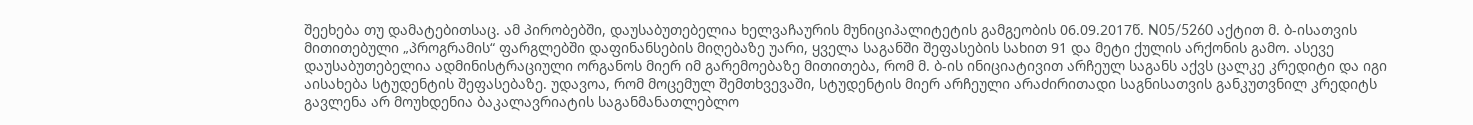შეეხება თუ დამატებითსაც. ამ პირობებში, დაუსაბუთებელია ხელვაჩაურის მუნიციპალიტეტის გამგეობის 06.09.2017წ. N05/5260 აქტით მ. ბ-ისათვის მითითებული „პროგრამის“ ფარგლებში დაფინანსების მიღებაზე უარი, ყველა საგანში შეფასების სახით 91 და მეტი ქულის არქონის გამო. ასევე დაუსაბუთებელია ადმინისტრაციული ორგანოს მიერ იმ გარემოებაზე მითითება, რომ მ. ბ-ის ინიციატივით არჩეულ საგანს აქვს ცალკე კრედიტი და იგი აისახება სტუდენტის შეფასებაზე. უდავოა, რომ მოცემულ შემთხვევაში, სტუდენტის მიერ არჩეული არაძირითადი საგნისათვის განკუთვნილ კრედიტს გავლენა არ მოუხდენია ბაკალავრიატის საგანმანათლებლო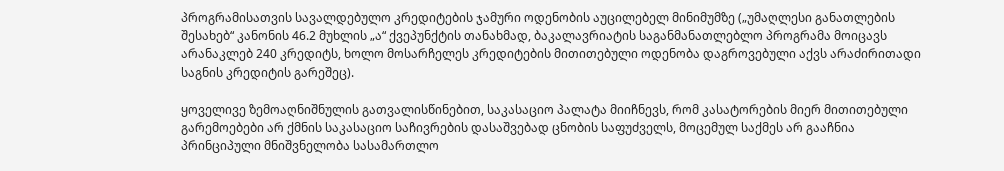პროგრამისათვის სავალდებულო კრედიტების ჯამური ოდენობის აუცილებელ მინიმუმზე („უმაღლესი განათლების შესახებ“ კანონის 46.2 მუხლის „ა“ ქვეპუნქტის თანახმად, ბაკალავრიატის საგანმანათლებლო პროგრამა მოიცავს არანაკლებ 240 კრედიტს, ხოლო მოსარჩელეს კრედიტების მითითებული ოდენობა დაგროვებული აქვს არაძირითადი საგნის კრედიტის გარეშეც).

ყოველივე ზემოაღნიშნულის გათვალისწინებით, საკასაციო პალატა მიიჩნევს, რომ კასატორების მიერ მითითებული გარემოებები არ ქმნის საკასაციო საჩივრების დასაშვებად ცნობის საფუძველს, მოცემულ საქმეს არ გააჩნია პრინციპული მნიშვნელობა სასამართლო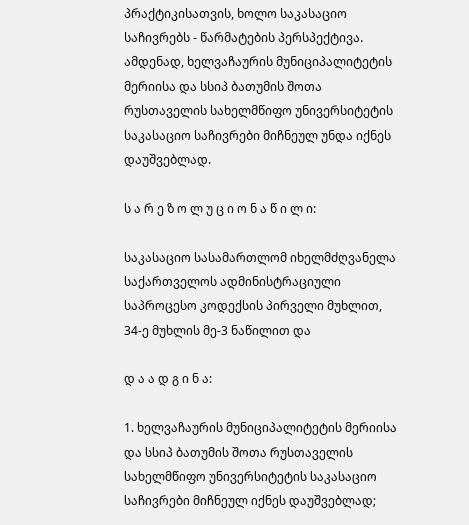პრაქტიკისათვის, ხოლო საკასაციო საჩივრებს - წარმატების პერსპექტივა. ამდენად, ხელვაჩაურის მუნიციპალიტეტის მერიისა და სსიპ ბათუმის შოთა რუსთაველის სახელმწიფო უნივერსიტეტის საკასაციო საჩივრები მიჩნეულ უნდა იქნეს დაუშვებლად.

ს ა რ ე ზ ო ლ უ ც ი ო ნ ა წ ი ლ ი:

საკასაციო სასამართლომ იხელმძღვანელა საქართველოს ადმინისტრაციული საპროცესო კოდექსის პირველი მუხლით, 34-ე მუხლის მე-3 ნაწილით და

დ ა ა დ გ ი ნ ა:

1. ხელვაჩაურის მუნიციპალიტეტის მერიისა და სსიპ ბათუმის შოთა რუსთაველის სახელმწიფო უნივერსიტეტის საკასაციო საჩივრები მიჩნეულ იქნეს დაუშვებლად;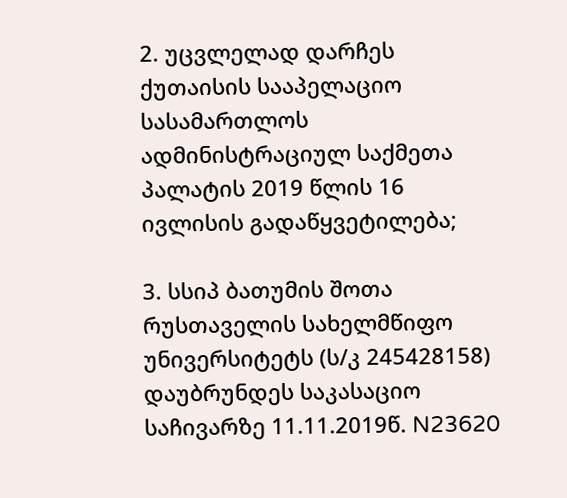2. უცვლელად დარჩეს ქუთაისის სააპელაციო სასამართლოს ადმინისტრაციულ საქმეთა პალატის 2019 წლის 16 ივლისის გადაწყვეტილება;

3. სსიპ ბათუმის შოთა რუსთაველის სახელმწიფო უნივერსიტეტს (ს/კ 245428158) დაუბრუნდეს საკასაციო საჩივარზე 11.11.2019წ. N23620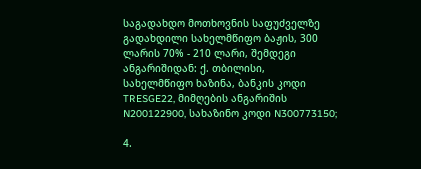საგადახდო მოთხოვნის საფუძველზე გადახდილი სახელმწიფო ბაჟის, 300 ლარის 70% - 210 ლარი, შემდეგი ანგარიშიდან: ქ. თბილისი, სახელმწიფო ხაზინა, ბანკის კოდი TRESGE22, მიმღების ანგარიშის N200122900, სახაზინო კოდი N300773150;

4.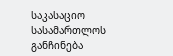საკასაციო სასამართლოს განჩინება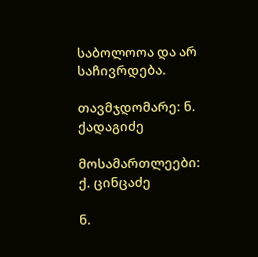საბოლოოა და არ საჩივრდება.

თავმჯდომარე: ნ. ქადაგიძე

მოსამართლეები: ქ. ცინცაძე

ნ.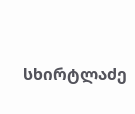სხირტლაძე